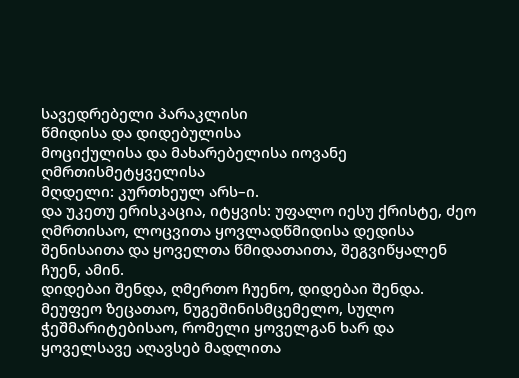სავედრებელი პარაკლისი
წმიდისა და დიდებულისა
მოციქულისა და მახარებელისა იოვანე ღმრთისმეტყველისა
მღდელი: კურთხეულ არს–ი.
და უკეთუ ერისკაცია, იტყვის: უფალო იესუ ქრისტე, ძეო ღმრთისაო, ლოცვითა ყოვლადწმიდისა დედისა შენისაითა და ყოველთა წმიდათაითა, შეგვიწყალენ ჩუენ, ამინ.
დიდებაი შენდა, ღმერთო ჩუენო, დიდებაი შენდა.
მეუფეო ზეცათაო, ნუგეშინისმცემელო, სულო ჭეშმარიტებისაო, რომელი ყოველგან ხარ და ყოველსავე აღავსებ მადლითა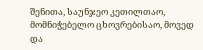შენითა, საუნჯეო კეთილთაო, მომნიჭებელო ცხოვრებისაო, მოვედ და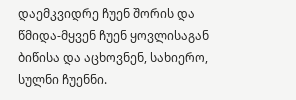დაემკვიდრე ჩუენ შორის და წმიდა-მყვენ ჩუენ ყოვლისაგან ბიწისა და აცხოვნენ, სახიერო, სულნი ჩუენნი.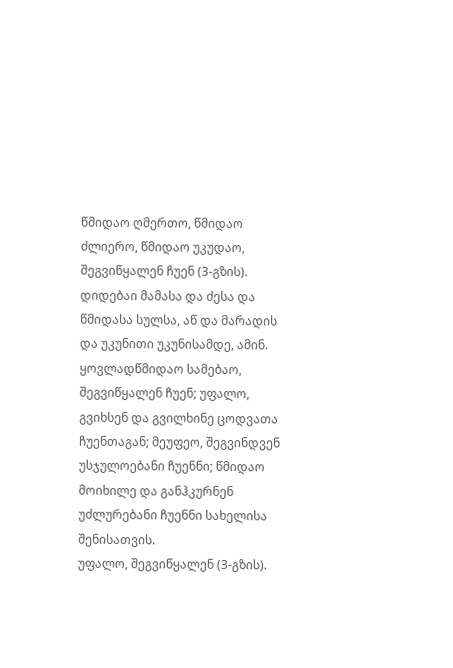წმიდაო ღმერთო, წმიდაო ძლიერო, წმიდაო უკუდაო, შეგვიწყალენ ჩუენ (3-გზის).
დიდებაი მამასა და ძესა და წმიდასა სულსა, აწ და მარადის და უკუნითი უკუნისამდე, ამინ.
ყოვლადწმიდაო სამებაო, შეგვიწყალენ ჩუენ; უფალო, გვიხსენ და გვილხინე ცოდვათა ჩუენთაგან; მეუფეო, შეგვინდვენ უსჯულოებანი ჩუენნი; წმიდაო მოიხილე და განჰკურნენ უძლურებანი ჩუენნი სახელისა შენისათვის.
უფალო, შეგვიწყალენ (3-გზის).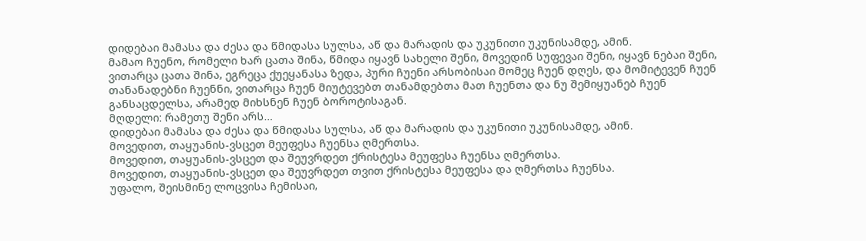დიდებაი მამასა და ძესა და წმიდასა სულსა, აწ და მარადის და უკუნითი უკუნისამდე, ამინ.
მამაო ჩუენო, რომელი ხარ ცათა შინა, წმიდა იყავნ სახელი შენი, მოვედინ სუფევაი შენი, იყავნ ნებაი შენი, ვითარცა ცათა შინა, ეგრეცა ქუეყანასა ზედა, პური ჩუენი არსობისაი მომეც ჩუენ დღეს, და მომიტევენ ჩუენ თანანადებნი ჩუენნი, ვითარცა ჩუენ მიუტევებთ თანამდებთა მათ ჩუენთა და ნუ შემიყუანებ ჩუენ განსაცდელსა, არამედ მიხსნენ ჩუენ ბოროტისაგან.
მღდელი: რამეთუ შენი არს…
დიდებაი მამასა და ძესა და წმიდასა სულსა, აწ და მარადის და უკუნითი უკუნისამდე, ამინ.
მოვედით, თაყუანის-ვსცეთ მეუფესა ჩუენსა ღმერთსა.
მოვედით, თაყუანის-ვსცეთ და შეუვრდეთ ქრისტესა მეუფესა ჩუენსა ღმერთსა.
მოვედით, თაყუანის-ვსცეთ და შეუვრდეთ თვით ქრისტესა მეუფესა და ღმერთსა ჩუენსა.
უფალო, შეისმინე ლოცვისა ჩემისაი,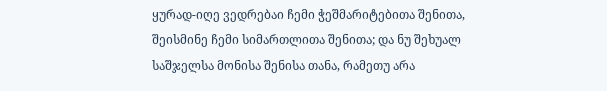ყურად-იღე ვედრებაი ჩემი ჭეშმარიტებითა შენითა, შეისმინე ჩემი სიმართლითა შენითა; და ნუ შეხუალ საშჯელსა მონისა შენისა თანა, რამეთუ არა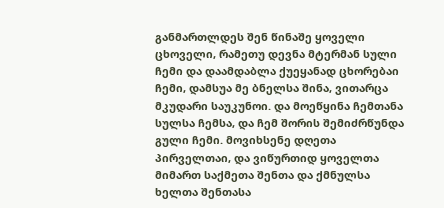განმართლდეს შენ წინაშე ყოველი ცხოველი, რამეთუ დევნა მტერმან სული ჩემი და დაამდაბლა ქუეყანად ცხორებაი ჩემი, დამსუა მე ბნელსა შინა, ვითარცა მკუდარი საუკუნოი. და მოეწყინა ჩემთანა სულსა ჩემსა, და ჩემ შორის შემიძრწუნდა გული ჩემი. მოვიხსენე დღეთა პირველთაი, და ვიწურთიდ ყოველთა მიმართ საქმეთა შენთა და ქმნულსა ხელთა შენთასა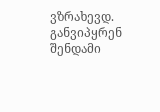ვზრახევდ. განვიპყრენ შენდამი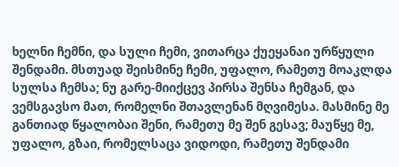ხელნი ჩემნი, და სული ჩემი, ვითარცა ქუეყანაი ურწყული შენდამი. მსთუად შეისმინე ჩემი, უფალო, რამეთუ მოაკლდა სულსა ჩემსა; ნუ გარე-მიიქცევ პირსა შენსა ჩემგან, და ვემსგავსო მათ, რომელნი შთავლენან მღვიმესა. მასმინე მე განთიად წყალობაი შენი, რამეთუ მე შენ გესავ; მაუწყე მე, უფალო, გზაი, რომელსაცა ვიდოდი, რამეთუ შენდამი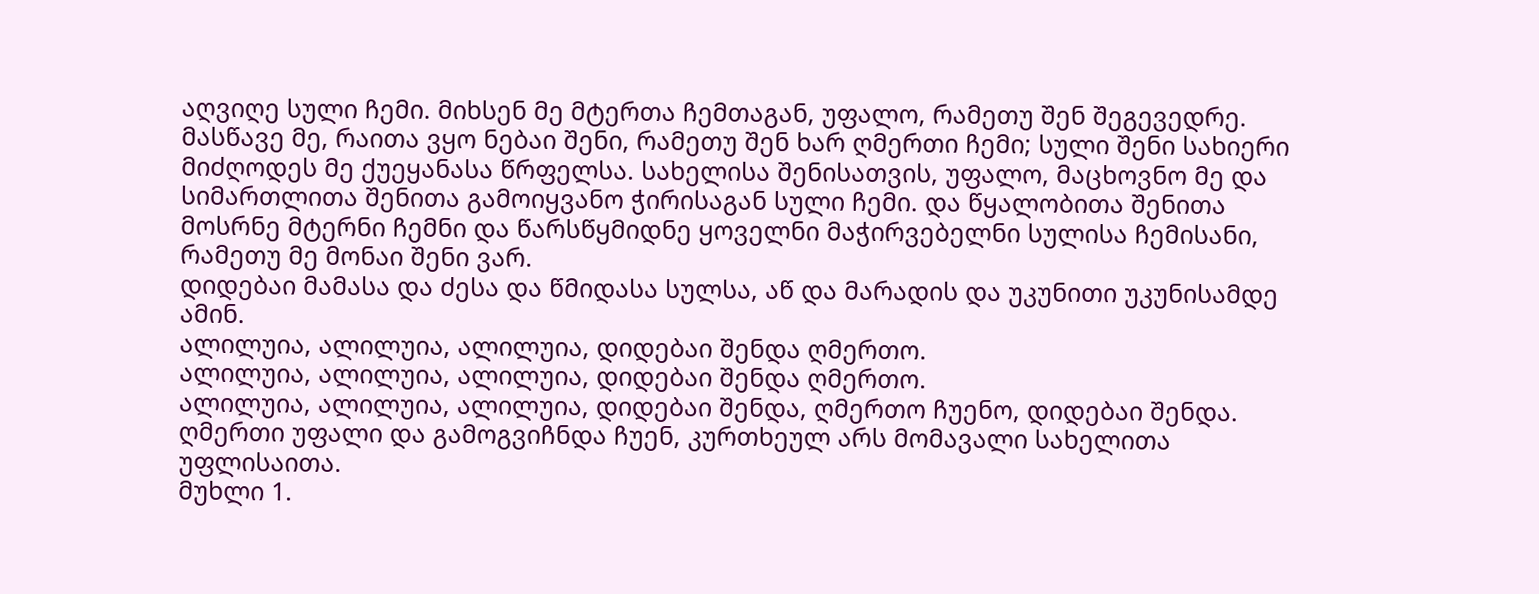აღვიღე სული ჩემი. მიხსენ მე მტერთა ჩემთაგან, უფალო, რამეთუ შენ შეგევედრე. მასწავე მე, რაითა ვყო ნებაი შენი, რამეთუ შენ ხარ ღმერთი ჩემი; სული შენი სახიერი მიძღოდეს მე ქუეყანასა წრფელსა. სახელისა შენისათვის, უფალო, მაცხოვნო მე და სიმართლითა შენითა გამოიყვანო ჭირისაგან სული ჩემი. და წყალობითა შენითა მოსრნე მტერნი ჩემნი და წარსწყმიდნე ყოველნი მაჭირვებელნი სულისა ჩემისანი, რამეთუ მე მონაი შენი ვარ.
დიდებაი მამასა და ძესა და წმიდასა სულსა, აწ და მარადის და უკუნითი უკუნისამდე ამინ.
ალილუია, ალილუია, ალილუია, დიდებაი შენდა ღმერთო.
ალილუია, ალილუია, ალილუია, დიდებაი შენდა ღმერთო.
ალილუია, ალილუია, ალილუია, დიდებაი შენდა, ღმერთო ჩუენო, დიდებაი შენდა.
ღმერთი უფალი და გამოგვიჩნდა ჩუენ, კურთხეულ არს მომავალი სახელითა უფლისაითა.
მუხლი 1.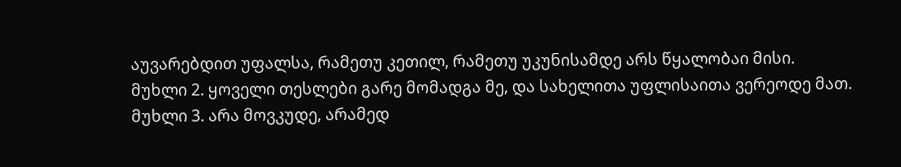აუვარებდით უფალსა, რამეთუ კეთილ, რამეთუ უკუნისამდე არს წყალობაი მისი.
მუხლი 2. ყოველი თესლები გარე მომადგა მე, და სახელითა უფლისაითა ვერეოდე მათ.
მუხლი 3. არა მოვკუდე, არამედ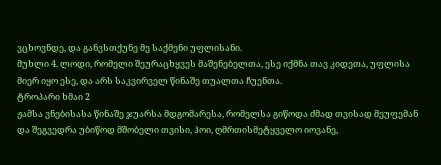ვცხოვნდე, და განვსთქუნე მე საქმენი უფლისანი.
მუხლი 4. ლოდი, რომელი შეურაცხყვეს მაშენებელთა, ესე იქმნა თავ კიდეთა, უფლისა მიერ იყო ესე, და არს საკვირველ წინაშე თუალთა ჩუენთა.
ტროპარი ხმაი 2
ჟამსა ვნებისასა წინაშე ჯუარსა მდგომარესა, რომელსა გიწოდა ძმად თვისად მეუფემან და შეგვედრა უბიწოდ მშობელი თვისი, ჰოი, ღმრთისმეტყველო იოვანე,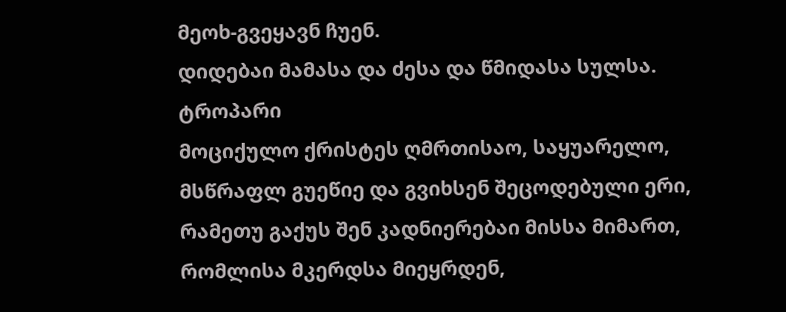მეოხ-გვეყავნ ჩუენ.
დიდებაი მამასა და ძესა და წმიდასა სულსა.
ტროპარი
მოციქულო ქრისტეს ღმრთისაო, საყუარელო, მსწრაფლ გუეწიე და გვიხსენ შეცოდებული ერი, რამეთუ გაქუს შენ კადნიერებაი მისსა მიმართ, რომლისა მკერდსა მიეყრდენ,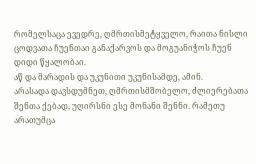რომელსაცა ევედრე, ღმრთისმეტყველო, რაითა ნისლი ცოდვათა ჩუენთაი განაქარვოს და მოგუანიჭოს ჩუენ დიდი წყალობაი.
აწ და მარადის და უკუნითი უკუნისამდე, ამინ.
არასადა დავსდუმნეთ, ღმრთისმშობელო, ძლიერებათა შენთა ქებად, უღირსნი ესე მონანი შენნი. რამეთუ არათუმცა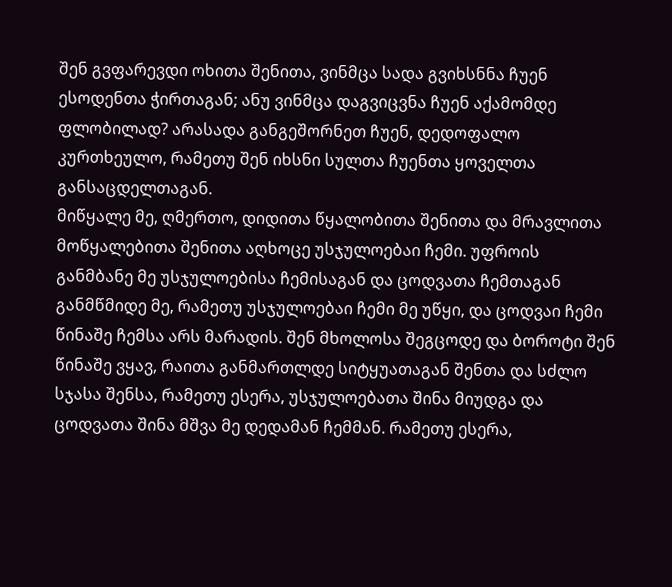შენ გვფარევდი ოხითა შენითა, ვინმცა სადა გვიხსნნა ჩუენ ესოდენთა ჭირთაგან; ანუ ვინმცა დაგვიცვნა ჩუენ აქამომდე ფლობილად? არასადა განგეშორნეთ ჩუენ, დედოფალო კურთხეულო, რამეთუ შენ იხსნი სულთა ჩუენთა ყოველთა განსაცდელთაგან.
მიწყალე მე, ღმერთო, დიდითა წყალობითა შენითა და მრავლითა მოწყალებითა შენითა აღხოცე უსჯულოებაი ჩემი. უფროის განმბანე მე უსჯულოებისა ჩემისაგან და ცოდვათა ჩემთაგან განმწმიდე მე, რამეთუ უსჯულოებაი ჩემი მე უწყი, და ცოდვაი ჩემი წინაშე ჩემსა არს მარადის. შენ მხოლოსა შეგცოდე და ბოროტი შენ წინაშე ვყავ, რაითა განმართლდე სიტყუათაგან შენთა და სძლო სჯასა შენსა, რამეთუ ესერა, უსჯულოებათა შინა მიუდგა და ცოდვათა შინა მშვა მე დედამან ჩემმან. რამეთუ ესერა,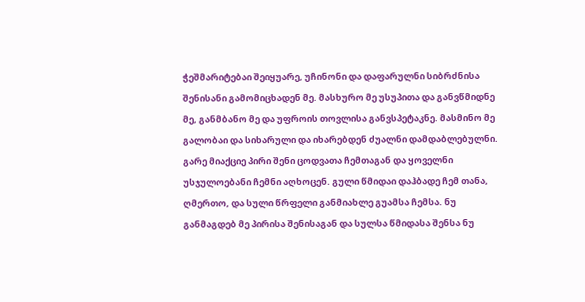ჭეშმარიტებაი შეიყუარე, უჩინონი და დაფარულნი სიბრძნისა შენისანი გამომიცხადენ მე. მასხურო მე უსუპითა და განვწმიდნე მე, განმბანო მე და უფროის თოვლისა განვსპეტაკნე. მასმინო მე გალობაი და სიხარული და იხარებდენ ძუალნი დამდაბლებულნი. გარე მიაქციე პირი შენი ცოდვათა ჩემთაგან და ყოველნი უსჯულოებანი ჩემნი აღხოცენ. გული წმიდაი დაჰბადე ჩემ თანა, ღმერთო, და სული წრფელი განმიახლე გუამსა ჩემსა. ნუ განმაგდებ მე პირისა შენისაგან და სულსა წმიდასა შენსა ნუ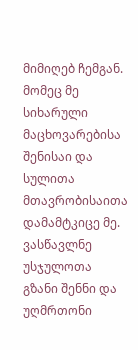მიმიღებ ჩემგან. მომეც მე სიხარული მაცხოვარებისა შენისაი და სულითა მთავრობისაითა დამამტკიცე მე. ვასწავლნე უსჯულოთა გზანი შენნი და უღმრთონი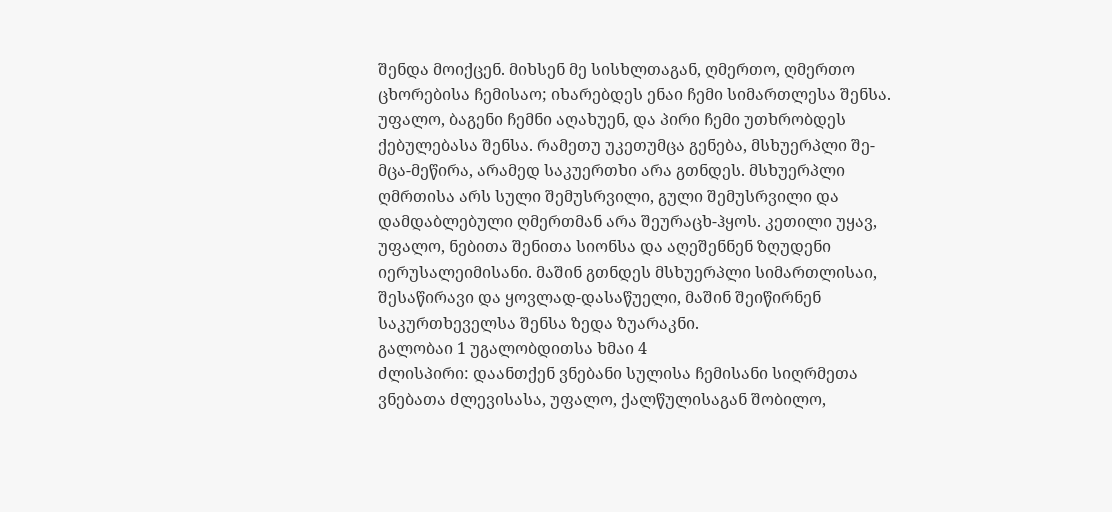შენდა მოიქცენ. მიხსენ მე სისხლთაგან, ღმერთო, ღმერთო ცხორებისა ჩემისაო; იხარებდეს ენაი ჩემი სიმართლესა შენსა. უფალო, ბაგენი ჩემნი აღახუენ, და პირი ჩემი უთხრობდეს ქებულებასა შენსა. რამეთუ უკეთუმცა გენება, მსხუერპლი შე-მცა-მეწირა, არამედ საკუერთხი არა გთნდეს. მსხუერპლი ღმრთისა არს სული შემუსრვილი, გული შემუსრვილი და დამდაბლებული ღმერთმან არა შეურაცხ-ჰყოს. კეთილი უყავ, უფალო, ნებითა შენითა სიონსა და აღეშენნენ ზღუდენი იერუსალეიმისანი. მაშინ გთნდეს მსხუერპლი სიმართლისაი, შესაწირავი და ყოვლად-დასაწუელი, მაშინ შეიწირნენ საკურთხეველსა შენსა ზედა ზუარაკნი.
გალობაი 1 უგალობდითსა ხმაი 4
ძლისპირი: დაანთქენ ვნებანი სულისა ჩემისანი სიღრმეთა ვნებათა ძლევისასა, უფალო, ქალწულისაგან შობილო,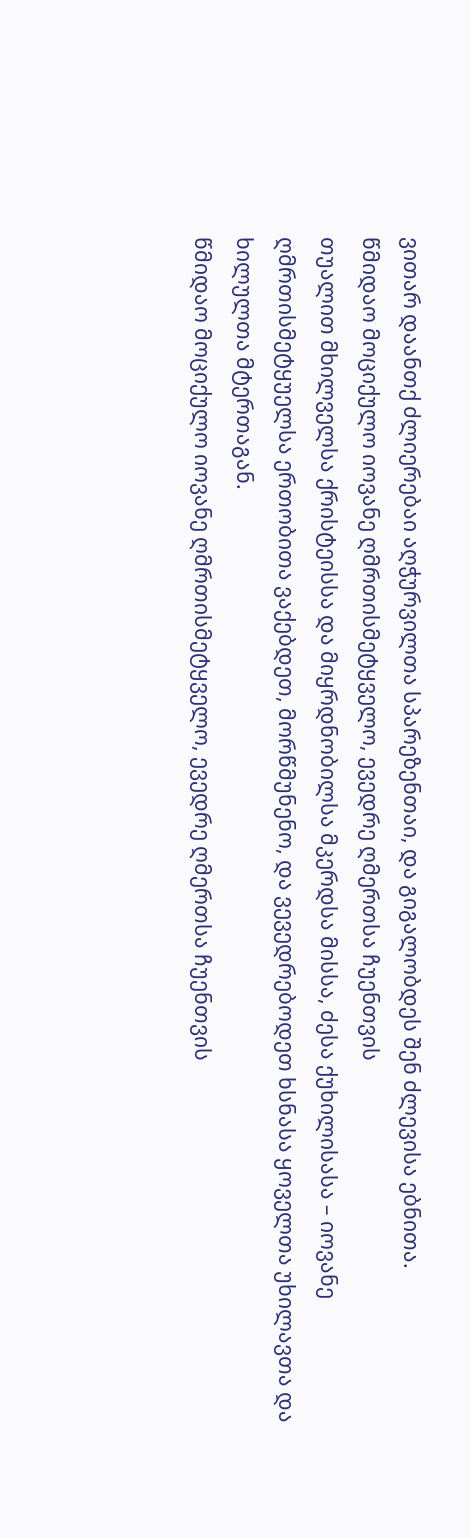ვითარ დაანთქ ძლიერებაი აღჭურვილთა სპარეზენთაი, და გიგალობდეს შენ ძლევისა ებნითა.
წმიდაო მოციქულო იოვანე ღმრთისმეტყველო, ევედრე ღმერთსა ჩუენთვის
თუალით მხილველსა ქრისტეისსა და მიყრდნობილსა მკერდსა მისსა, ძესა ქუხილისასა – იოვანე ღმრთისმეტყუელსა ერთობითა ვაქებდეთ, მორწმუნენო, და ვევედრებოდეთ ხსნასა ყოველთა უხილავთა და ხილულთა მტერთაგან.
წმიდაო მოციქულო იოვანე ღმრთისმეტყველო, ევედრე ღმერთსა ჩუენთვის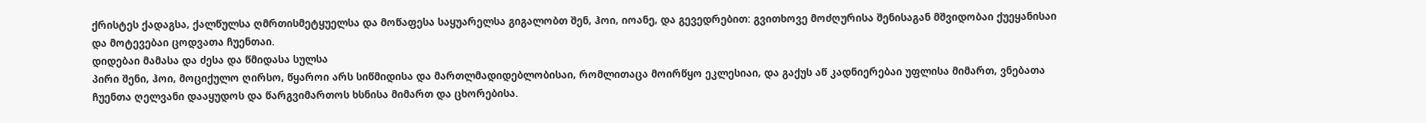ქრისტეს ქადაგსა, ქალწულსა ღმრთისმეტყუელსა და მოწაფესა საყუარელსა გიგალობთ შენ, ჰოი, იოანე, და გევედრებით: გვითხოვე მოძღურისა შენისაგან მშვიდობაი ქუეყანისაი და მოტევებაი ცოდვათა ჩუენთაი.
დიდებაი მამასა და ძესა და წმიდასა სულსა
პირი შენი, ჰოი, მოციქულო ღირსო, წყაროი არს სიწმიდისა და მართლმადიდებლობისაი, რომლითაცა მოირწყო ეკლესიაი, და გაქუს აწ კადნიერებაი უფლისა მიმართ, ვნებათა ჩუენთა ღელვანი დააყუდოს და წარგვიმართოს ხსნისა მიმართ და ცხორებისა.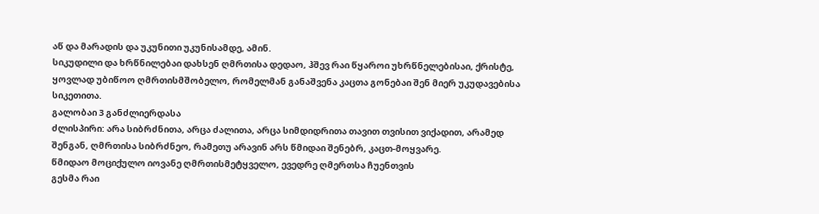აწ და მარადის და უკუნითი უკუნისამდე, ამინ.
სიკუდილი და ხრწნილებაი დახსენ ღმრთისა დედაო, ჰშევ რაი წყაროი უხრწნელებისაი, ქრისტე, ყოვლად უბიწოო ღმრთისმშობელო, რომელმან განაშვენა კაცთა გონებაი შენ მიერ უკუდავებისა სიკეთითა.
გალობაი 3 განძლიერდასა
ძლისპირი: არა სიბრძნითა, არცა ძალითა, არცა სიმდიდრითა თავით თვისით ვიქადით, არამედ შენგან, ღმრთისა სიბრძნეო, რამეთუ არავინ არს წმიდაი შენებრ, კაცთ-მოყვარე.
წმიდაო მოციქულო იოვანე ღმრთისმეტყველო, ევედრე ღმერთსა ჩუენთვის
გესმა რაი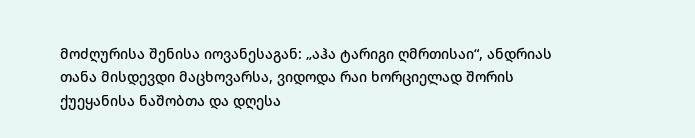მოძღურისა შენისა იოვანესაგან: „აჰა ტარიგი ღმრთისაი“, ანდრიას თანა მისდევდი მაცხოვარსა, ვიდოდა რაი ხორციელად შორის ქუეყანისა ნაშობთა და დღესა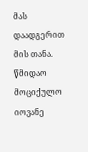მას დაადგერით მის თანა.
წმიდაო მოციქულო იოვანე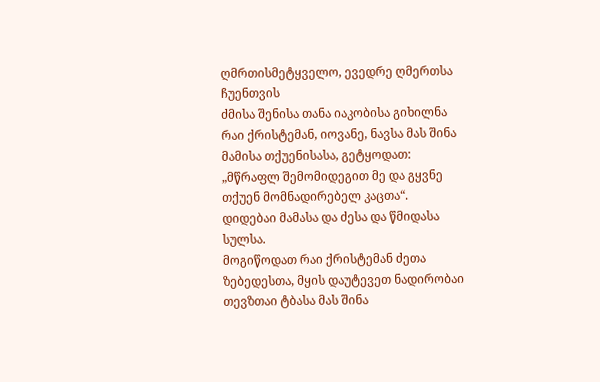ღმრთისმეტყველო, ევედრე ღმერთსა ჩუენთვის
ძმისა შენისა თანა იაკობისა გიხილნა რაი ქრისტემან, იოვანე, ნავსა მას შინა მამისა თქუენისასა, გეტყოდათ: „მწრაფლ შემომიდეგით მე და გყვნე თქუენ მომნადირებელ კაცთა“.
დიდებაი მამასა და ძესა და წმიდასა სულსა.
მოგიწოდათ რაი ქრისტემან ძეთა ზებედესთა, მყის დაუტევეთ ნადირობაი თევზთაი ტბასა მას შინა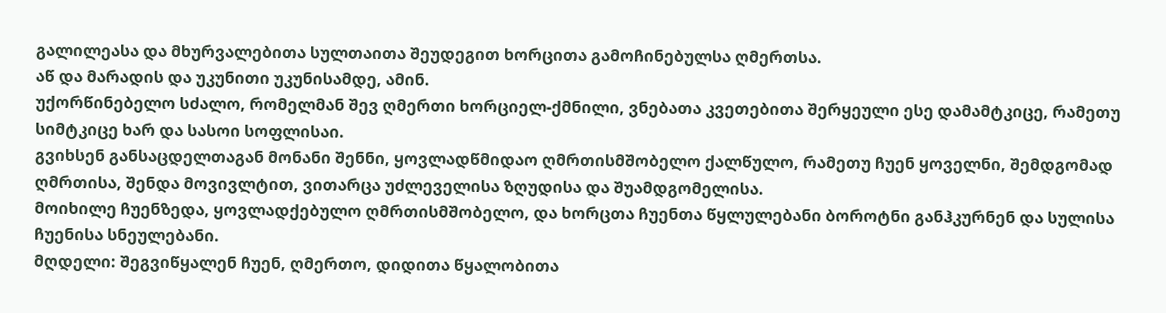გალილეასა და მხურვალებითა სულთაითა შეუდეგით ხორცითა გამოჩინებულსა ღმერთსა.
აწ და მარადის და უკუნითი უკუნისამდე, ამინ.
უქორწინებელო სძალო, რომელმან შევ ღმერთი ხორციელ-ქმნილი, ვნებათა კვეთებითა შერყეული ესე დამამტკიცე, რამეთუ სიმტკიცე ხარ და სასოი სოფლისაი.
გვიხსენ განსაცდელთაგან მონანი შენნი, ყოვლადწმიდაო ღმრთისმშობელო ქალწულო, რამეთუ ჩუენ ყოველნი, შემდგომად ღმრთისა, შენდა მოვივლტით, ვითარცა უძლეველისა ზღუდისა და შუამდგომელისა.
მოიხილე ჩუენზედა, ყოვლადქებულო ღმრთისმშობელო, და ხორცთა ჩუენთა წყლულებანი ბოროტნი განჰკურნენ და სულისა ჩუენისა სნეულებანი.
მღდელი: შეგვიწყალენ ჩუენ, ღმერთო, დიდითა წყალობითა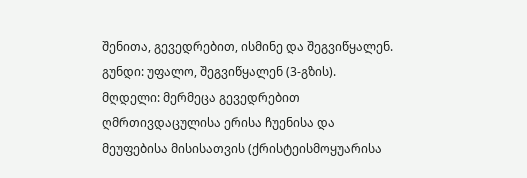შენითა, გევედრებით, ისმინე და შეგვიწყალენ.
გუნდი: უფალო, შეგვიწყალენ (3-გზის).
მღდელი: მერმეცა გევედრებით ღმრთივდაცულისა ერისა ჩუენისა და მეუფებისა მისისათვის (ქრისტეისმოყუარისა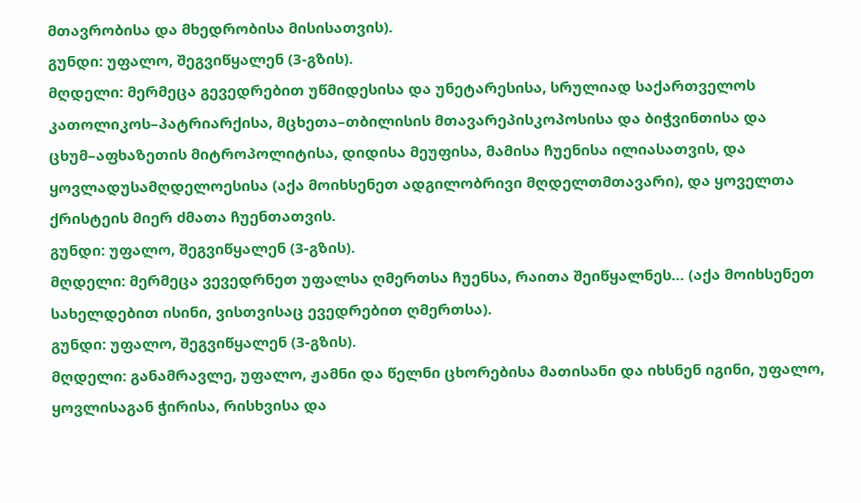მთავრობისა და მხედრობისა მისისათვის).
გუნდი: უფალო, შეგვიწყალენ (3-გზის).
მღდელი: მერმეცა გევედრებით უწმიდესისა და უნეტარესისა, სრულიად საქართველოს კათოლიკოს–პატრიარქისა, მცხეთა–თბილისის მთავარეპისკოპოსისა და ბიჭვინთისა და ცხუმ–აფხაზეთის მიტროპოლიტისა, დიდისა მეუფისა, მამისა ჩუენისა ილიასათვის, და ყოვლადუსამღდელოესისა (აქა მოიხსენეთ ადგილობრივი მღდელთმთავარი), და ყოველთა ქრისტეის მიერ ძმათა ჩუენთათვის.
გუნდი: უფალო, შეგვიწყალენ (3-გზის).
მღდელი: მერმეცა ვევედრნეთ უფალსა ღმერთსა ჩუენსა, რაითა შეიწყალნეს… (აქა მოიხსენეთ სახელდებით ისინი, ვისთვისაც ევედრებით ღმერთსა).
გუნდი: უფალო, შეგვიწყალენ (3-გზის).
მღდელი: განამრავლე, უფალო, ჟამნი და წელნი ცხორებისა მათისანი და იხსნენ იგინი, უფალო, ყოვლისაგან ჭირისა, რისხვისა და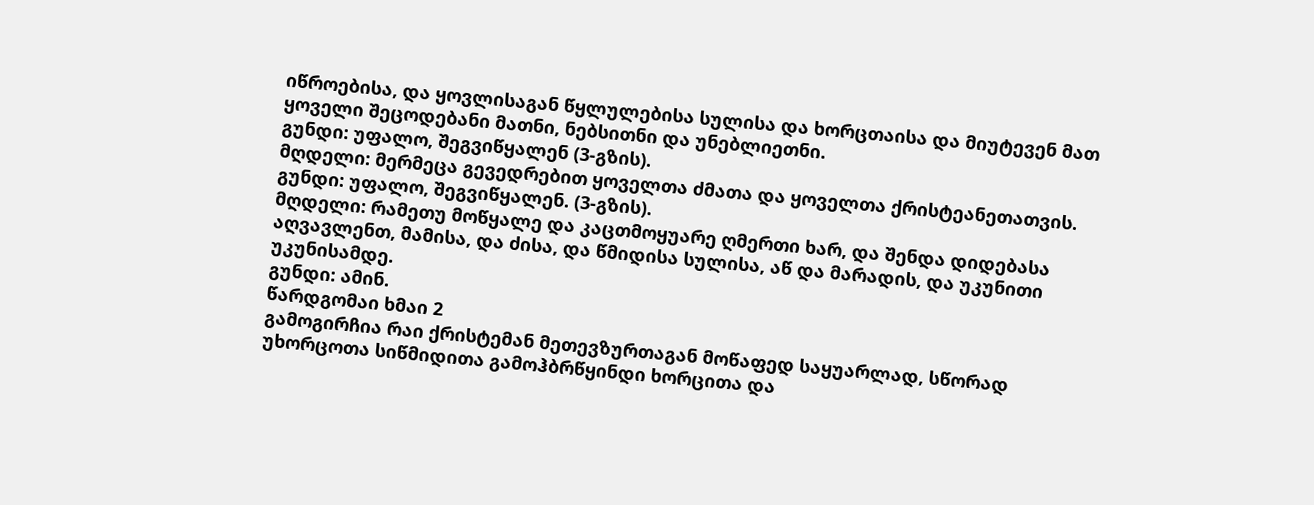იწროებისა, და ყოვლისაგან წყლულებისა სულისა და ხორცთაისა და მიუტევენ მათ ყოველი შეცოდებანი მათნი, ნებსითნი და უნებლიეთნი.
გუნდი: უფალო, შეგვიწყალენ (3-გზის).
მღდელი: მერმეცა გევედრებით ყოველთა ძმათა და ყოველთა ქრისტეანეთათვის.
გუნდი: უფალო, შეგვიწყალენ. (3-გზის).
მღდელი: რამეთუ მოწყალე და კაცთმოყუარე ღმერთი ხარ, და შენდა დიდებასა აღვავლენთ, მამისა, და ძისა, და წმიდისა სულისა, აწ და მარადის, და უკუნითი უკუნისამდე.
გუნდი: ამინ.
წარდგომაი ხმაი 2
გამოგირჩია რაი ქრისტემან მეთევზურთაგან მოწაფედ საყუარლად, სწორად უხორცოთა სიწმიდითა გამოჰბრწყინდი ხორცითა და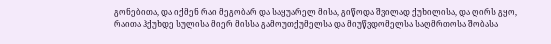გონებითა, და იქმენ რაი მეგობარ და საყუარელ მისა, გიწოდა შვილად ქუხილისა, და ღირს გყო, რაითა ჰქუხდე სულისა მიერ მისსა გამოუთქუმელსა და მიუწვდომელსა საღმრთოსა შობასა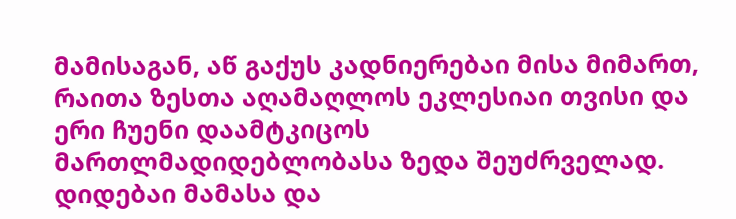მამისაგან, აწ გაქუს კადნიერებაი მისა მიმართ, რაითა ზესთა აღამაღლოს ეკლესიაი თვისი და ერი ჩუენი დაამტკიცოს მართლმადიდებლობასა ზედა შეუძრველად.
დიდებაი მამასა და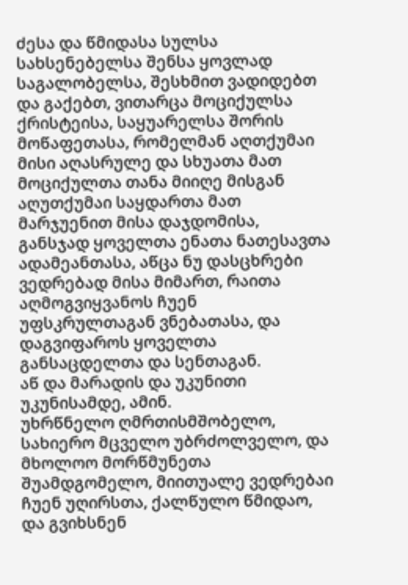ძესა და წმიდასა სულსა
სახსენებელსა შენსა ყოვლად საგალობელსა, შესხმით ვადიდებთ და გაქებთ, ვითარცა მოციქულსა ქრისტეისა, საყუარელსა შორის მოწაფეთასა, რომელმან აღთქუმაი მისი აღასრულე და სხუათა მათ მოციქულთა თანა მიიღე მისგან აღუთქუმაი საყდართა მათ მარჯუენით მისა დაჯდომისა, განსჯად ყოველთა ენათა ნათესავთა ადამეანთასა, აწცა ნუ დასცხრები ვედრებად მისა მიმართ, რაითა აღმოგვიყვანოს ჩუენ უფსკრულთაგან ვნებათასა, და დაგვიფაროს ყოველთა განსაცდელთა და სენთაგან.
აწ და მარადის და უკუნითი უკუნისამდე, ამინ.
უხრწნელო ღმრთისმშობელო, სახიერო მცველო უბრძოლველო, და მხოლოო მორწმუნეთა შუამდგომელო, მიითუალე ვედრებაი ჩუენ უღირსთა, ქალწულო წმიდაო, და გვიხსნენ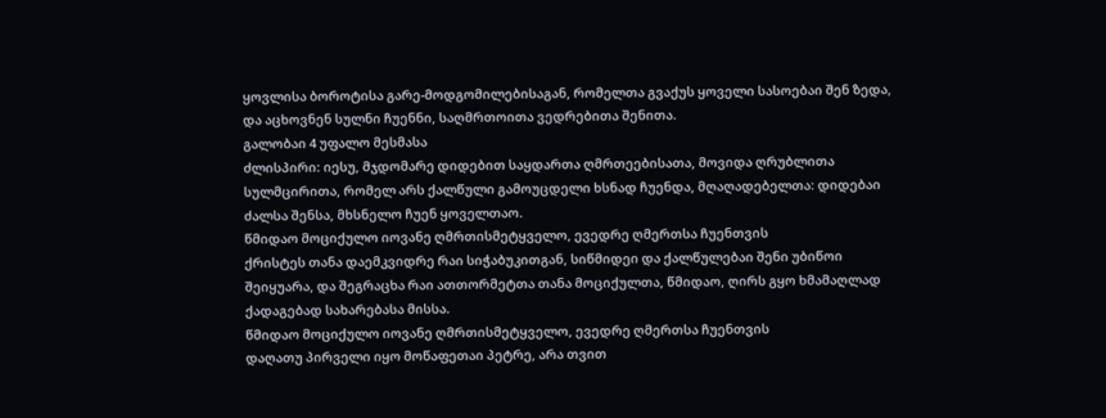ყოვლისა ბოროტისა გარე-მოდგომილებისაგან, რომელთა გვაქუს ყოველი სასოებაი შენ ზედა, და აცხოვნენ სულნი ჩუენნი, საღმრთოითა ვედრებითა შენითა.
გალობაი 4 უფალო მესმასა
ძლისპირი: იესუ, მჯდომარე დიდებით საყდართა ღმრთეებისათა, მოვიდა ღრუბლითა სულმცირითა, რომელ არს ქალწული გამოუცდელი ხსნად ჩუენდა, მღაღადებელთა: დიდებაი ძალსა შენსა, მხსნელო ჩუენ ყოველთაო.
წმიდაო მოციქულო იოვანე ღმრთისმეტყველო, ევედრე ღმერთსა ჩუენთვის
ქრისტეს თანა დაემკვიდრე რაი სიჭაბუკითგან, სიწმიდეი და ქალწულებაი შენი უბიწოი შეიყუარა, და შეგრაცხა რაი ათთორმეტთა თანა მოციქულთა, წმიდაო, ღირს გყო ხმამაღლად ქადაგებად სახარებასა მისსა.
წმიდაო მოციქულო იოვანე ღმრთისმეტყველო, ევედრე ღმერთსა ჩუენთვის
დაღათუ პირველი იყო მოწაფეთაი პეტრე, არა თვით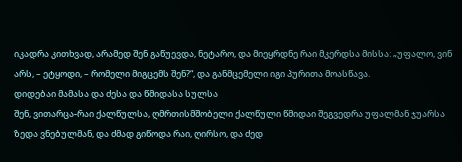იკადრა კითხვად, არამედ შენ გაწუევდა, ნეტარო, და მიეყრდნე რაი მკერდსა მისსა: „უფალო, ვინ არს, – ეტყოდი, – რომელი მიგცემს შენ?“, და განმცემელი იგი პურითა მოასწავა.
დიდებაი მამასა და ძესა და წმიდასა სულსა
შენ, ვითარცა-რაი ქალწულსა, ღმრთისმშობელი ქალწული წმიდაი შეგვედრა უფალმან ჯუარსა ზედა ვნებულმან, და ძმად გიწოდა რაი, ღირსო, და ძედ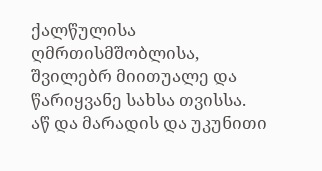ქალწულისა ღმრთისმშობლისა, შვილებრ მიითუალე და წარიყვანე სახსა თვისსა.
აწ და მარადის და უკუნითი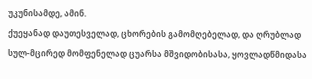უკუნისამდე, ამინ.
ქუეყანად დაუთესველად, ცხორების გამომღებელად, და ღრუბლად სულ-მცირედ მომფენელად ცუარსა მშვიდობისასა, ყოვლადწმიდასა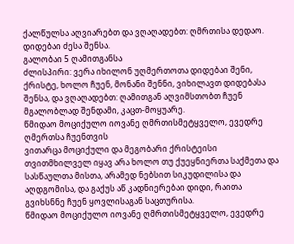ქალწულსა აღვიარებთ და ვღაღადებთ: ღმრთისა დედაო. დიდებაი ძესა შენსა.
გალობაი 5 ღამითგანსა
ძლისპირი: ვერა იხილონ უღმერთოთა დიდებაი შენი, ქრისტე, ხოლო ჩუენ, მონანი შენნი, ვიხილავთ დიდებასა შენსა, და ვღაღადებთ: ღამითგან აღვიმსთობთ ჩუენ მგალობლად შენდამი, კაცთ-მოყუარე.
წმიდაო მოციქულო იოვანე ღმრთისმეტყველო, ევედრე ღმერთსა ჩუენთვის
ვითარცა მოციქული და მეგობარი ქრისტეისი თვითმხილველ იყავ არა ხოლო თუ ქუეყნიერთა საქმეთა და სასწაულთა მისთა, არამედ ნებსით სიკუდილისა და აღდგომისა, და გაქუს აწ კადნიერებაი დიდი, რაითა გვიხსნნე ჩუენ ყოვლისაგან საცთურისა.
წმიდაო მოციქულო იოვანე ღმრთისმეტყველო, ევედრე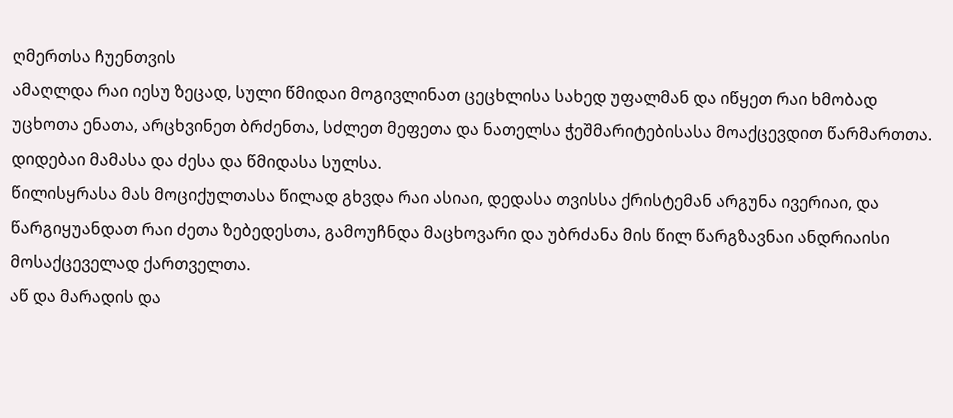ღმერთსა ჩუენთვის
ამაღლდა რაი იესუ ზეცად, სული წმიდაი მოგივლინათ ცეცხლისა სახედ უფალმან და იწყეთ რაი ხმობად უცხოთა ენათა, არცხვინეთ ბრძენთა, სძლეთ მეფეთა და ნათელსა ჭეშმარიტებისასა მოაქცევდით წარმართთა.
დიდებაი მამასა და ძესა და წმიდასა სულსა.
წილისყრასა მას მოციქულთასა წილად გხვდა რაი ასიაი, დედასა თვისსა ქრისტემან არგუნა ივერიაი, და წარგიყუანდათ რაი ძეთა ზებედესთა, გამოუჩნდა მაცხოვარი და უბრძანა მის წილ წარგზავნაი ანდრიაისი მოსაქცეველად ქართველთა.
აწ და მარადის და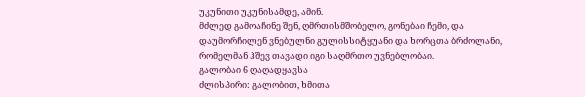უკუნითი უკუნისამდე, ამინ.
მძლედ გამოაჩინე შენ, ღმრთისმშობელო, გონებაი ჩემი, და დაუმორჩილენ ვნებულნი გულისსიტყუანი და ხორცთა ბრძოლანი, რომელმან ჰშევ თავადი იგი საღმრთო უვნებლობაი.
გალობაი 6 ღაღადყავსა
ძლისპირი: გალობით, ხმითა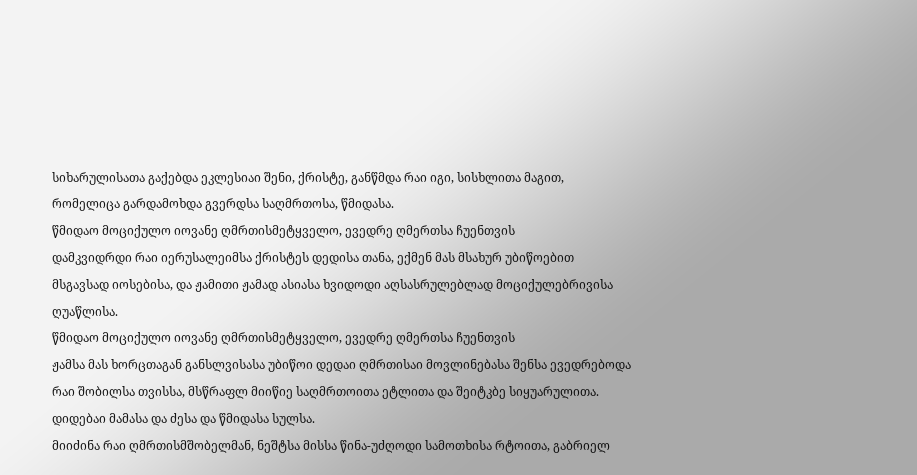სიხარულისათა გაქებდა ეკლესიაი შენი, ქრისტე, განწმდა რაი იგი, სისხლითა მაგით, რომელიცა გარდამოხდა გვერდსა საღმრთოსა, წმიდასა.
წმიდაო მოციქულო იოვანე ღმრთისმეტყველო, ევედრე ღმერთსა ჩუენთვის
დამკვიდრდი რაი იერუსალეიმსა ქრისტეს დედისა თანა, ექმენ მას მსახურ უბიწოებით მსგავსად იოსებისა, და ჟამითი ჟამად ასიასა ხვიდოდი აღსასრულებლად მოციქულებრივისა ღუაწლისა.
წმიდაო მოციქულო იოვანე ღმრთისმეტყველო, ევედრე ღმერთსა ჩუენთვის
ჟამსა მას ხორცთაგან განსლვისასა უბიწოი დედაი ღმრთისაი მოვლინებასა შენსა ევედრებოდა რაი შობილსა თვისსა, მსწრაფლ მიიწიე საღმრთოითა ეტლითა და შეიტკბე სიყუარულითა.
დიდებაი მამასა და ძესა და წმიდასა სულსა.
მიიძინა რაი ღმრთისმშობელმან, ნეშტსა მისსა წინა-უძღოდი სამოთხისა რტოითა, გაბრიელ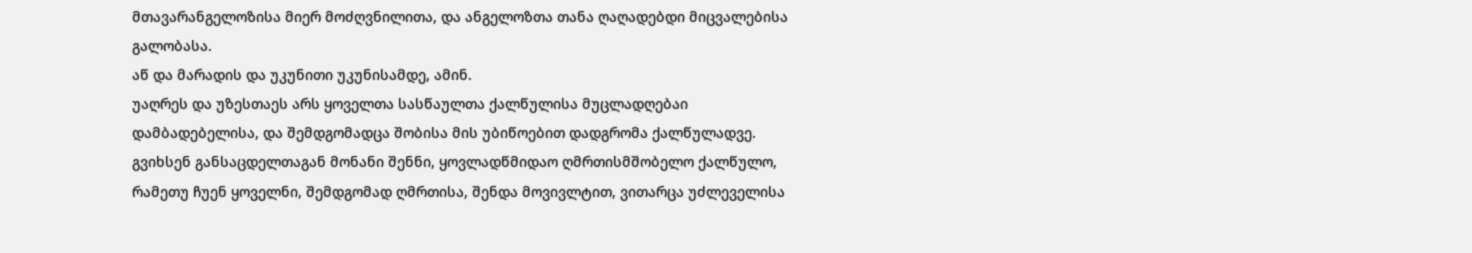მთავარანგელოზისა მიერ მოძღვნილითა, და ანგელოზთა თანა ღაღადებდი მიცვალებისა გალობასა.
აწ და მარადის და უკუნითი უკუნისამდე, ამინ.
უაღრეს და უზესთაეს არს ყოველთა სასწაულთა ქალწულისა მუცლადღებაი დამბადებელისა, და შემდგომადცა შობისა მის უბიწოებით დადგრომა ქალწულადვე.
გვიხსენ განსაცდელთაგან მონანი შენნი, ყოვლადწმიდაო ღმრთისმშობელო ქალწულო, რამეთუ ჩუენ ყოველნი, შემდგომად ღმრთისა, შენდა მოვივლტით, ვითარცა უძლეველისა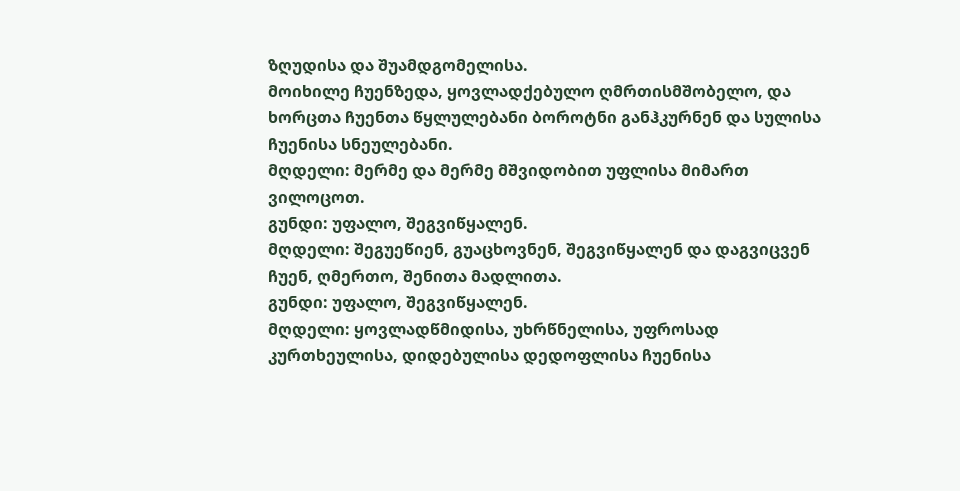ზღუდისა და შუამდგომელისა.
მოიხილე ჩუენზედა, ყოვლადქებულო ღმრთისმშობელო, და ხორცთა ჩუენთა წყლულებანი ბოროტნი განჰკურნენ და სულისა ჩუენისა სნეულებანი.
მღდელი: მერმე და მერმე მშვიდობით უფლისა მიმართ ვილოცოთ.
გუნდი: უფალო, შეგვიწყალენ.
მღდელი: შეგუეწიენ, გუაცხოვნენ, შეგვიწყალენ და დაგვიცვენ ჩუენ, ღმერთო, შენითა მადლითა.
გუნდი: უფალო, შეგვიწყალენ.
მღდელი: ყოვლადწმიდისა, უხრწნელისა, უფროსად კურთხეულისა, დიდებულისა დედოფლისა ჩუენისა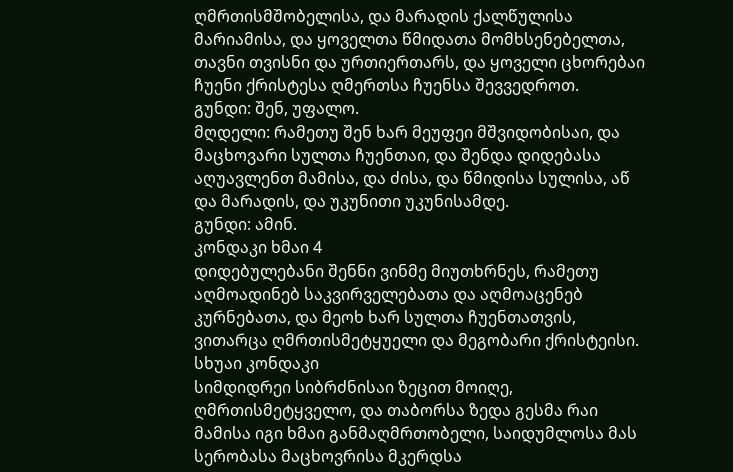ღმრთისმშობელისა, და მარადის ქალწულისა მარიამისა, და ყოველთა წმიდათა მომხსენებელთა, თავნი თვისნი და ურთიერთარს, და ყოველი ცხორებაი ჩუენი ქრისტესა ღმერთსა ჩუენსა შევვედროთ.
გუნდი: შენ, უფალო.
მღდელი: რამეთუ შენ ხარ მეუფეი მშვიდობისაი, და მაცხოვარი სულთა ჩუენთაი, და შენდა დიდებასა აღუავლენთ მამისა, და ძისა, და წმიდისა სულისა, აწ და მარადის, და უკუნითი უკუნისამდე.
გუნდი: ამინ.
კონდაკი ხმაი 4
დიდებულებანი შენნი ვინმე მიუთხრნეს, რამეთუ აღმოადინებ საკვირველებათა და აღმოაცენებ კურნებათა, და მეოხ ხარ სულთა ჩუენთათვის, ვითარცა ღმრთისმეტყუელი და მეგობარი ქრისტეისი.
სხუაი კონდაკი
სიმდიდრეი სიბრძნისაი ზეცით მოიღე, ღმრთისმეტყველო, და თაბორსა ზედა გესმა რაი მამისა იგი ხმაი განმაღმრთობელი, საიდუმლოსა მას სერობასა მაცხოვრისა მკერდსა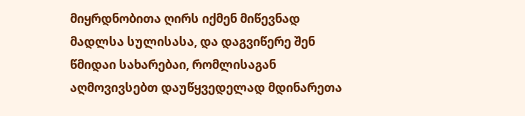მიყრდნობითა ღირს იქმენ მიწევნად მადლსა სულისასა, და დაგვიწერე შენ წმიდაი სახარებაი, რომლისაგან აღმოვივსებთ დაუწყვედელად მდინარეთა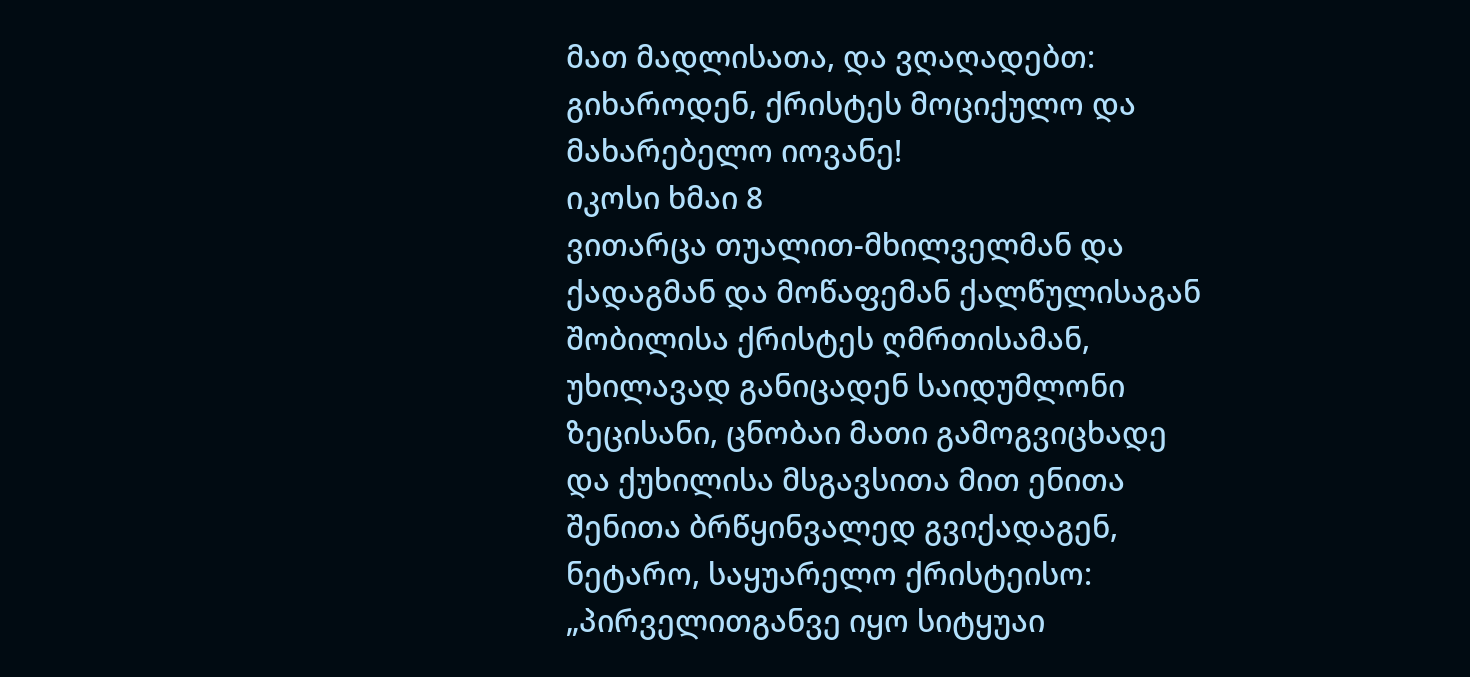მათ მადლისათა, და ვღაღადებთ: გიხაროდენ, ქრისტეს მოციქულო და მახარებელო იოვანე!
იკოსი ხმაი 8
ვითარცა თუალით-მხილველმან და ქადაგმან და მოწაფემან ქალწულისაგან შობილისა ქრისტეს ღმრთისამან, უხილავად განიცადენ საიდუმლონი ზეცისანი, ცნობაი მათი გამოგვიცხადე და ქუხილისა მსგავსითა მით ენითა შენითა ბრწყინვალედ გვიქადაგენ, ნეტარო, საყუარელო ქრისტეისო: „პირველითგანვე იყო სიტყუაი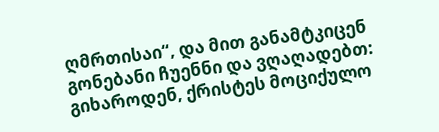ღმრთისაი“, და მით განამტკიცენ გონებანი ჩუენნი და ვღაღადებთ: გიხაროდენ, ქრისტეს მოციქულო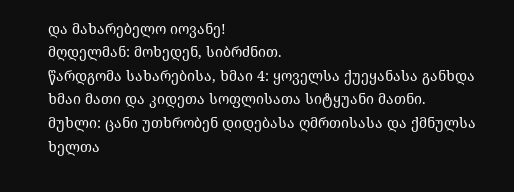და მახარებელო იოვანე!
მღდელმან: მოხედენ, სიბრძნით.
წარდგომა სახარებისა, ხმაი 4: ყოველსა ქუეყანასა განხდა ხმაი მათი და კიდეთა სოფლისათა სიტყუანი მათნი.
მუხლი: ცანი უთხრობენ დიდებასა ღმრთისასა და ქმნულსა ხელთა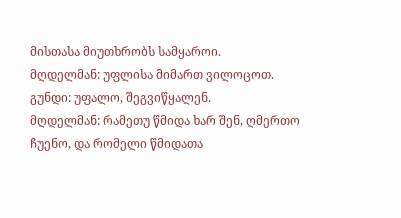მისთასა მიუთხრობს სამყაროი.
მღდელმან: უფლისა მიმართ ვილოცოთ.
გუნდი: უფალო, შეგვიწყალენ.
მღდელმან: რამეთუ წმიდა ხარ შენ, ღმერთო ჩუენო, და რომელი წმიდათა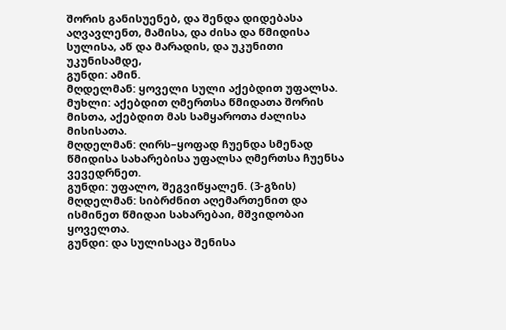შორის განისუენებ, და შენდა დიდებასა აღვავლენთ, მამისა, და ძისა და წმიდისა სულისა, აწ და მარადის, და უკუნითი უკუნისამდე,
გუნდი: ამინ.
მღდელმან: ყოველი სული აქებდით უფალსა.
მუხლი: აქებდით ღმერთსა წმიდათა შორის მისთა, აქებდით მას სამყაროთა ძალისა მისისათა.
მღდელმან: ღირს–ყოფად ჩუენდა სმენად წმიდისა სახარებისა უფალსა ღმერთსა ჩუენსა ვევედრნეთ.
გუნდი: უფალო, შეგვიწყალენ. (3-გზის)
მღდელმან: სიბრძნით აღემართენით და ისმინეთ წმიდაი სახარებაი, მშვიდობაი ყოველთა.
გუნდი: და სულისაცა შენისა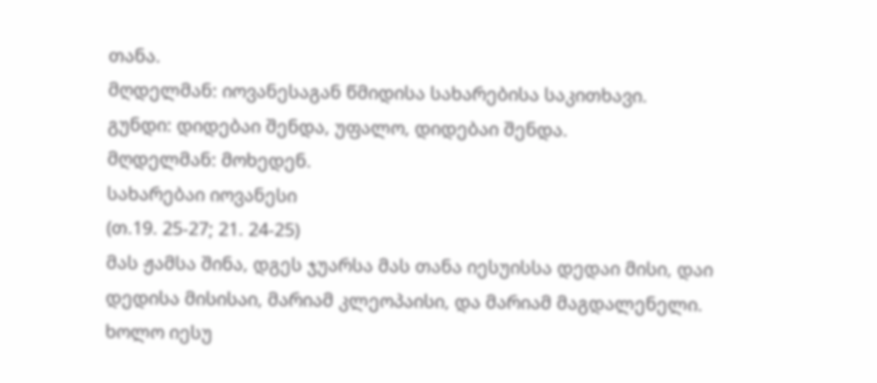თანა.
მღდელმან: იოვანესაგან წმიდისა სახარებისა საკითხავი.
გუნდი: დიდებაი შენდა, უფალო, დიდებაი შენდა.
მღდელმან: მოხედენ.
სახარებაი იოვანესი
(თ.19. 25-27; 21. 24-25)
მას ჟამსა შინა, დგეს ჯუარსა მას თანა იესუისსა დედაი მისი, დაი დედისა მისისაი, მარიამ კლეოპაისი, და მარიამ მაგდალენელი. ხოლო იესუ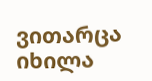ვითარცა იხილა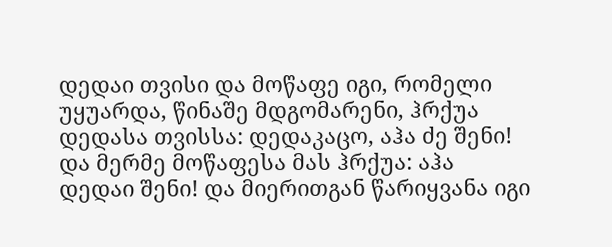დედაი თვისი და მოწაფე იგი, რომელი უყუარდა, წინაშე მდგომარენი, ჰრქუა დედასა თვისსა: დედაკაცო, აჰა ძე შენი! და მერმე მოწაფესა მას ჰრქუა: აჰა დედაი შენი! და მიერითგან წარიყვანა იგი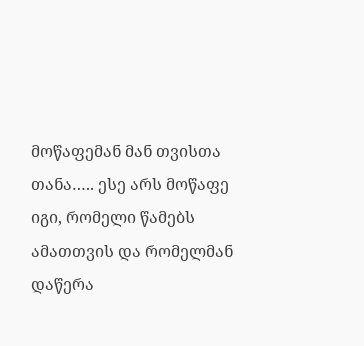მოწაფემან მან თვისთა თანა….. ესე არს მოწაფე იგი, რომელი წამებს ამათთვის და რომელმან დაწერა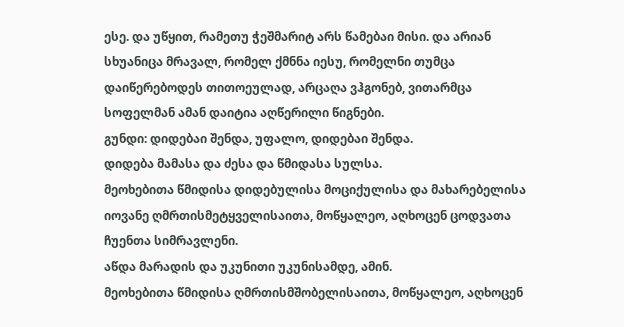ესე. და უწყით, რამეთუ ჭეშმარიტ არს წამებაი მისი. და არიან სხუანიცა მრავალ, რომელ ქმნნა იესუ, რომელნი თუმცა დაიწერებოდეს თითოეულად, არცაღა ვჰგონებ, ვითარმცა სოფელმან ამან დაიტია აღწერილი წიგნები.
გუნდი: დიდებაი შენდა, უფალო, დიდებაი შენდა.
დიდება მამასა და ძესა და წმიდასა სულსა.
მეოხებითა წმიდისა დიდებულისა მოციქულისა და მახარებელისა იოვანე ღმრთისმეტყველისაითა, მოწყალეო, აღხოცენ ცოდვათა ჩუენთა სიმრავლენი.
აწდა მარადის და უკუნითი უკუნისამდე, ამინ.
მეოხებითა წმიდისა ღმრთისმშობელისაითა, მოწყალეო, აღხოცენ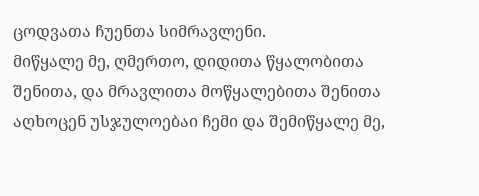ცოდვათა ჩუენთა სიმრავლენი.
მიწყალე მე, ღმერთო, დიდითა წყალობითა შენითა, და მრავლითა მოწყალებითა შენითა აღხოცენ უსჯულოებაი ჩემი და შემიწყალე მე,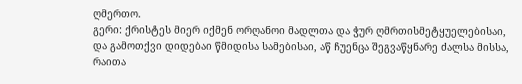ღმერთო.
გერი: ქრისტეს მიერ იქმენ ორღანოი მადლთა და ჭურ ღმრთისმეტყუელებისაი, და გამოთქვი დიდებაი წმიდისა სამებისაი, აწ ჩუენცა შეგვაწყნარე ძალსა მისსა, რაითა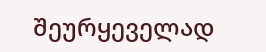შეურყეველად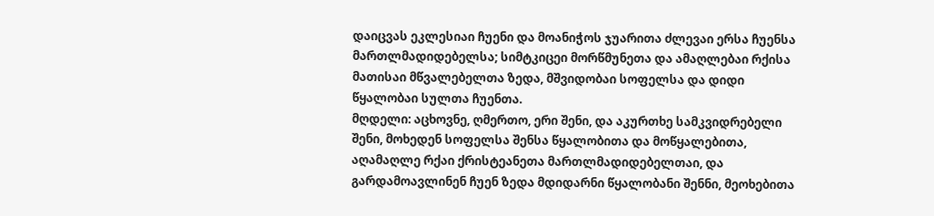დაიცვას ეკლესიაი ჩუენი და მოანიჭოს ჯუარითა ძლევაი ერსა ჩუენსა მართლმადიდებელსა; სიმტკიცეი მორწმუნეთა და ამაღლებაი რქისა მათისაი მწვალებელთა ზედა, მშვიდობაი სოფელსა და დიდი წყალობაი სულთა ჩუენთა.
მღდელი: აცხოვნე, ღმერთო, ერი შენი, და აკურთხე სამკვიდრებელი შენი, მოხედენ სოფელსა შენსა წყალობითა და მოწყალებითა, აღამაღლე რქაი ქრისტეანეთა მართლმადიდებელთაი, და გარდამოავლინენ ჩუენ ზედა მდიდარნი წყალობანი შენნი, მეოხებითა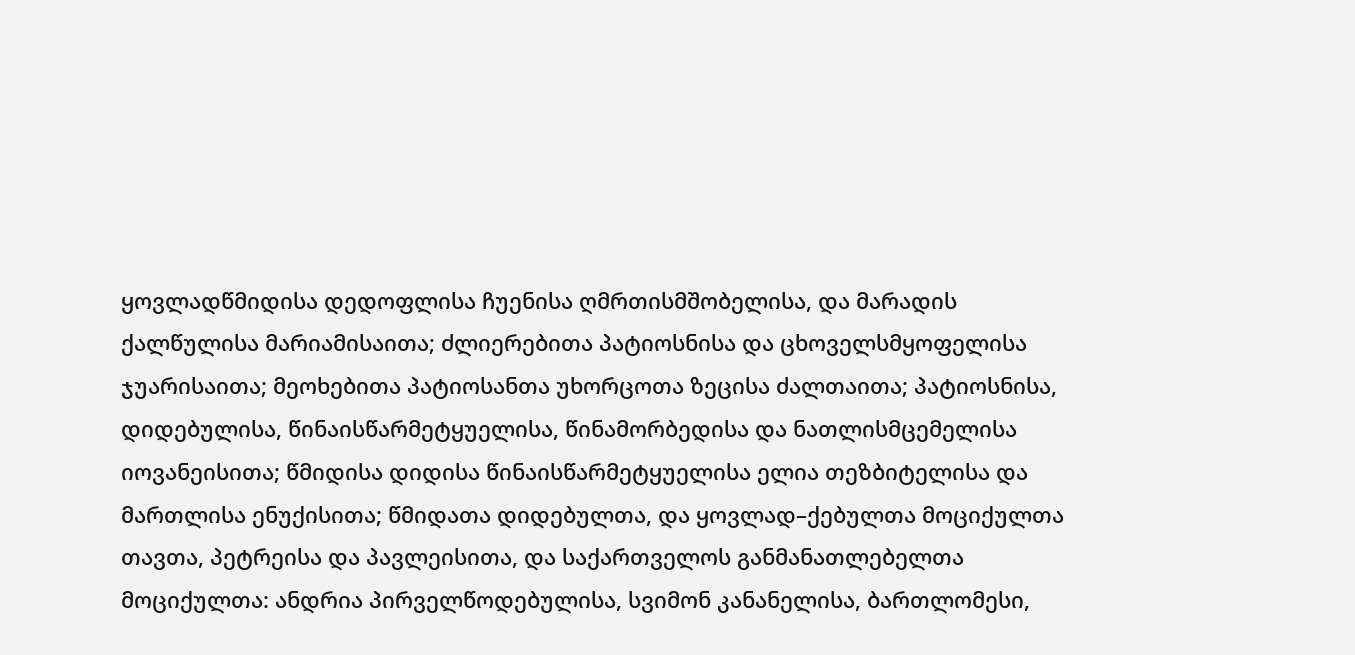ყოვლადწმიდისა დედოფლისა ჩუენისა ღმრთისმშობელისა, და მარადის ქალწულისა მარიამისაითა; ძლიერებითა პატიოსნისა და ცხოველსმყოფელისა ჯუარისაითა; მეოხებითა პატიოსანთა უხორცოთა ზეცისა ძალთაითა; პატიოსნისა, დიდებულისა, წინაისწარმეტყუელისა, წინამორბედისა და ნათლისმცემელისა იოვანეისითა; წმიდისა დიდისა წინაისწარმეტყუელისა ელია თეზბიტელისა და მართლისა ენუქისითა; წმიდათა დიდებულთა, და ყოვლად–ქებულთა მოციქულთა თავთა, პეტრეისა და პავლეისითა, და საქართველოს განმანათლებელთა მოციქულთა: ანდრია პირველწოდებულისა, სვიმონ კანანელისა, ბართლომესი,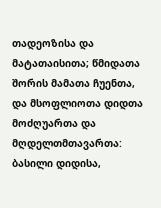თადეოზისა და მატათაისითა; წმიდათა შორის მამათა ჩუენთა, და მსოფლიოთა დიდთა მოძღუართა და მღდელთმთავართა: ბასილი დიდისა,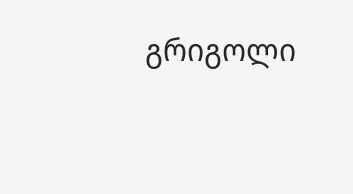გრიგოლი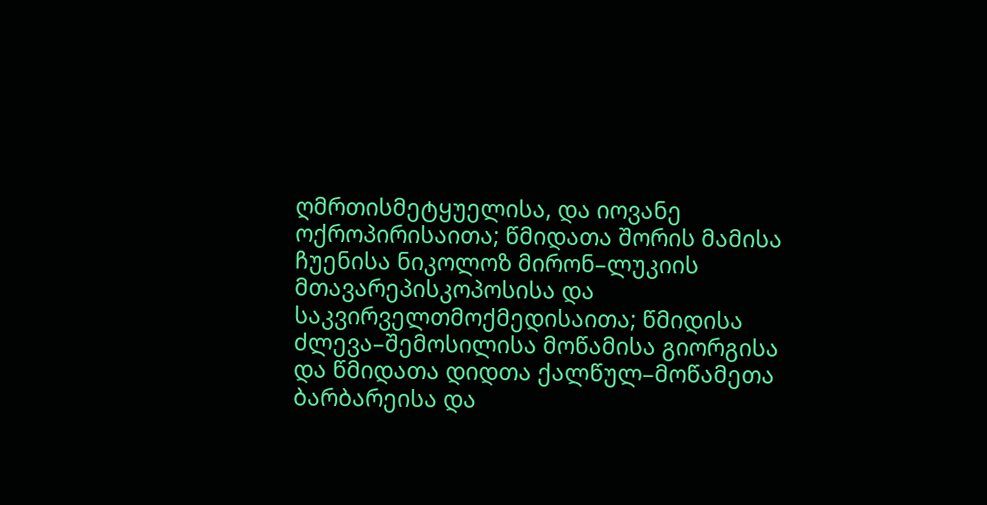ღმრთისმეტყუელისა, და იოვანე ოქროპირისაითა; წმიდათა შორის მამისა ჩუენისა ნიკოლოზ მირონ–ლუკიის მთავარეპისკოპოსისა და საკვირველთმოქმედისაითა; წმიდისა ძლევა–შემოსილისა მოწამისა გიორგისა და წმიდათა დიდთა ქალწულ–მოწამეთა ბარბარეისა და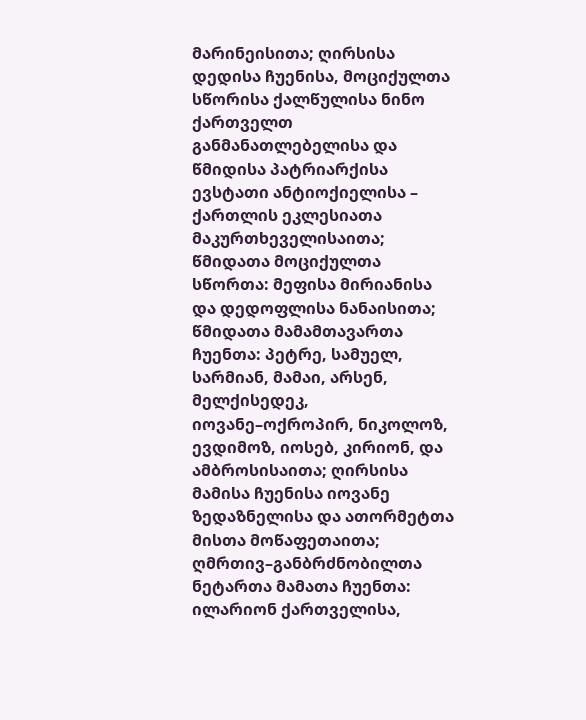მარინეისითა; ღირსისა დედისა ჩუენისა, მოციქულთა სწორისა ქალწულისა ნინო ქართველთ განმანათლებელისა და წმიდისა პატრიარქისა ევსტათი ანტიოქიელისა – ქართლის ეკლესიათა მაკურთხეველისაითა; წმიდათა მოციქულთა სწორთა: მეფისა მირიანისა და დედოფლისა ნანაისითა; წმიდათა მამამთავართა ჩუენთა: პეტრე, სამუელ, სარმიან, მამაი, არსენ, მელქისედეკ, იოვანე–ოქროპირ, ნიკოლოზ, ევდიმოზ, იოსებ, კირიონ, და ამბროსისაითა; ღირსისა მამისა ჩუენისა იოვანე ზედაზნელისა და ათორმეტთა მისთა მოწაფეთაითა; ღმრთივ–განბრძნობილთა ნეტართა მამათა ჩუენთა: ილარიონ ქართველისა,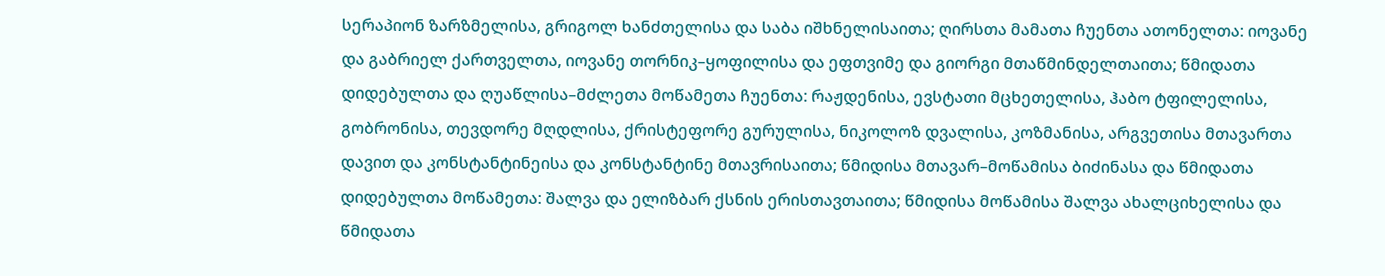სერაპიონ ზარზმელისა, გრიგოლ ხანძთელისა და საბა იშხნელისაითა; ღირსთა მამათა ჩუენთა ათონელთა: იოვანე და გაბრიელ ქართველთა, იოვანე თორნიკ–ყოფილისა და ეფთვიმე და გიორგი მთაწმინდელთაითა; წმიდათა დიდებულთა და ღუაწლისა–მძლეთა მოწამეთა ჩუენთა: რაჟდენისა, ევსტათი მცხეთელისა, ჰაბო ტფილელისა, გობრონისა, თევდორე მღდლისა, ქრისტეფორე გურულისა, ნიკოლოზ დვალისა, კოზმანისა, არგვეთისა მთავართა დავით და კონსტანტინეისა და კონსტანტინე მთავრისაითა; წმიდისა მთავარ–მოწამისა ბიძინასა და წმიდათა დიდებულთა მოწამეთა: შალვა და ელიზბარ ქსნის ერისთავთაითა; წმიდისა მოწამისა შალვა ახალციხელისა და წმიდათა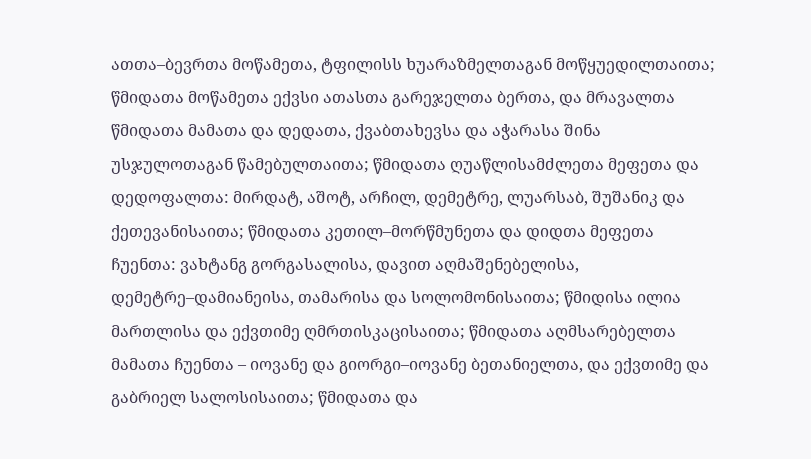ათთა–ბევრთა მოწამეთა, ტფილისს ხუარაზმელთაგან მოწყუედილთაითა; წმიდათა მოწამეთა ექვსი ათასთა გარეჯელთა ბერთა, და მრავალთა წმიდათა მამათა და დედათა, ქვაბთახევსა და აჭარასა შინა უსჯულოთაგან წამებულთაითა; წმიდათა ღუაწლისამძლეთა მეფეთა და დედოფალთა: მირდატ, აშოტ, არჩილ, დემეტრე, ლუარსაბ, შუშანიკ და ქეთევანისაითა; წმიდათა კეთილ–მორწმუნეთა და დიდთა მეფეთა ჩუენთა: ვახტანგ გორგასალისა, დავით აღმაშენებელისა, დემეტრე–დამიანეისა, თამარისა და სოლომონისაითა; წმიდისა ილია მართლისა და ექვთიმე ღმრთისკაცისაითა; წმიდათა აღმსარებელთა მამათა ჩუენთა – იოვანე და გიორგი–იოვანე ბეთანიელთა, და ექვთიმე და გაბრიელ სალოსისაითა; წმიდათა და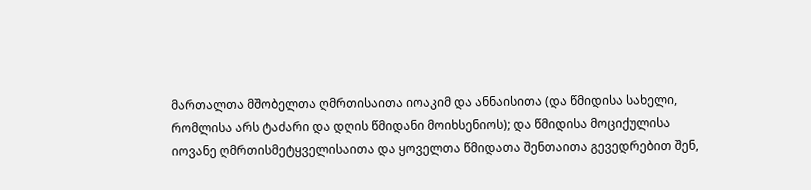მართალთა მშობელთა ღმრთისაითა იოაკიმ და ანნაისითა (და წმიდისა სახელი, რომლისა არს ტაძარი და დღის წმიდანი მოიხსენიოს); და წმიდისა მოციქულისა იოვანე ღმრთისმეტყველისაითა და ყოველთა წმიდათა შენთაითა გევედრებით შენ,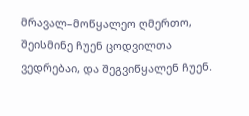მრავალ–მოწყალეო ღმერთო, შეისმინე ჩუენ ცოდვილთა ვედრებაი, და შეგვიწყალენ ჩუენ.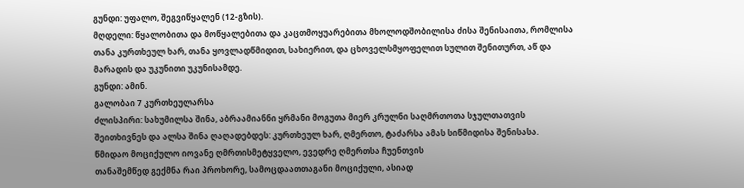გუნდი: უფალო, შეგვიწყალენ (12-გზის).
მღდელი: წყალობითა და მოწყალებითა და კაცთმოყუარებითა მხოლოდშობილისა ძისა შენისაითა, რომლისა თანა კურთხეულ ხარ, თანა ყოვლადწმიდით, სახიერით, და ცხოველსმყოფელით სულით შენითურთ, აწ და მარადის და უკუნითი უკუნისამდე.
გუნდი: ამინ.
გალობაი 7 კურთხეულარსა
ძლისპირი: სახუმილსა შინა, აბრაამიანნი ყრმანი მოგუთა მიერ კრულნი საღმრთოთა სჯულთათვის შეითხივნეს და ალსა შინა ღაღადებდეს: კურთხეულ ხარ, ღმერთო, ტაძარსა ამას სიწმიდისა შენისასა.
წმიდაო მოციქულო იოვანე ღმრთისმეტყველო, ევედრე ღმერთსა ჩუენთვის
თანაშემწედ გექმნა რაი პროხორე, სამოცდაათთაგანი მოციქული, ასიად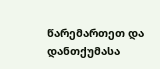წარემართეთ და დანთქუმასა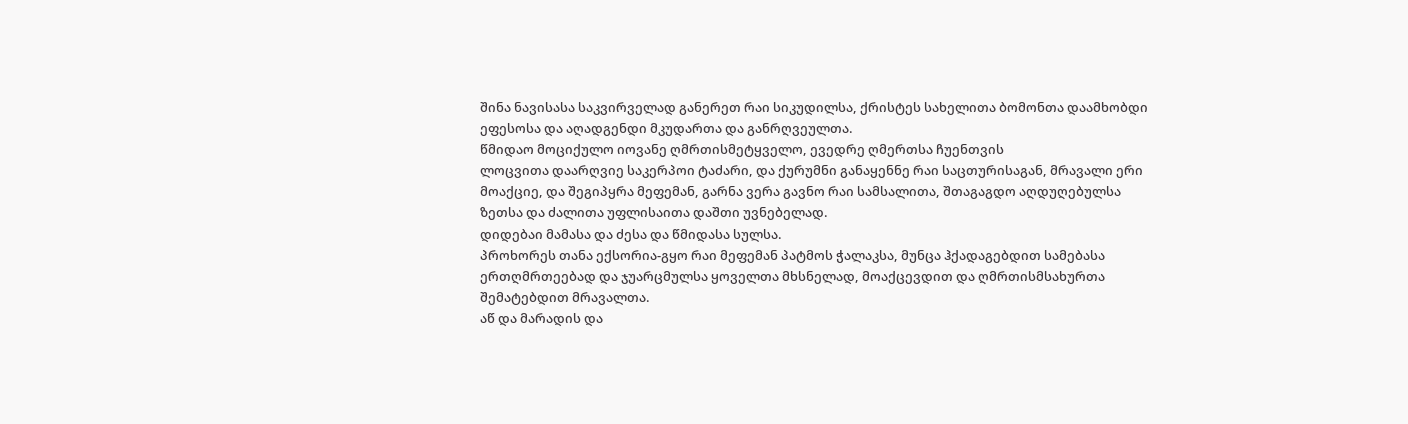შინა ნავისასა საკვირველად განერეთ რაი სიკუდილსა, ქრისტეს სახელითა ბომონთა დაამხობდი ეფესოსა და აღადგენდი მკუდართა და განრღვეულთა.
წმიდაო მოციქულო იოვანე ღმრთისმეტყველო, ევედრე ღმერთსა ჩუენთვის
ლოცვითა დაარღვიე საკერპოი ტაძარი, და ქურუმნი განაყენნე რაი საცთურისაგან, მრავალი ერი მოაქციე, და შეგიპყრა მეფემან, გარნა ვერა გავნო რაი სამსალითა, შთაგაგდო აღდუღებულსა ზეთსა და ძალითა უფლისაითა დაშთი უვნებელად.
დიდებაი მამასა და ძესა და წმიდასა სულსა.
პროხორეს თანა ექსორია-გყო რაი მეფემან პატმოს ჭალაკსა, მუნცა ჰქადაგებდით სამებასა ერთღმრთეებად და ჯუარცმულსა ყოველთა მხსნელად, მოაქცევდით და ღმრთისმსახურთა შემატებდით მრავალთა.
აწ და მარადის და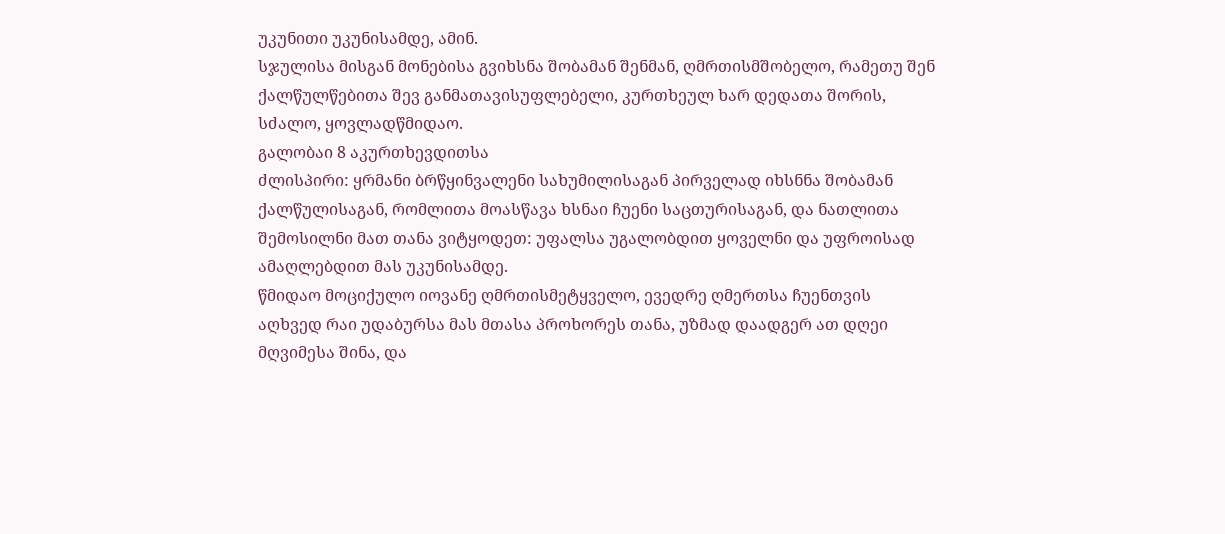უკუნითი უკუნისამდე, ამინ.
სჯულისა მისგან მონებისა გვიხსნა შობამან შენმან, ღმრთისმშობელო, რამეთუ შენ ქალწულწებითა შევ განმათავისუფლებელი, კურთხეულ ხარ დედათა შორის, სძალო, ყოვლადწმიდაო.
გალობაი 8 აკურთხევდითსა
ძლისპირი: ყრმანი ბრწყინვალენი სახუმილისაგან პირველად იხსნნა შობამან ქალწულისაგან, რომლითა მოასწავა ხსნაი ჩუენი საცთურისაგან, და ნათლითა შემოსილნი მათ თანა ვიტყოდეთ: უფალსა უგალობდით ყოველნი და უფროისად ამაღლებდით მას უკუნისამდე.
წმიდაო მოციქულო იოვანე ღმრთისმეტყველო, ევედრე ღმერთსა ჩუენთვის
აღხვედ რაი უდაბურსა მას მთასა პროხორეს თანა, უზმად დაადგერ ათ დღეი მღვიმესა შინა, და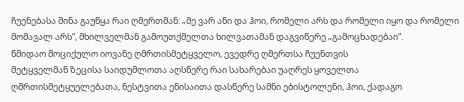ჩუენებასა შინა გაუწყა რაი ღმერთმან: „მე ვარ ანი და ჰოი, რომელი არს და რომელი იყო და რომელი მომავალ არს“, მხილველმან გამოუთქმელთა ხილვათამან დაგვიწერე „გამოცხადებაი“.
წმიდაო მოციქულო იოვანე ღმრთისმეტყველო, ევედრე ღმერთსა ჩუენთვის
მეტყველმან ზეცისა საიდუმლოთა აღსწერე რაი სახარებაი უაღრეს ყოველთა ღმრთისმეტყუელებათა, ნესტვითა ენისაითა დასწერე სამნი ებისტოლენი, ჰოი, ქადაგო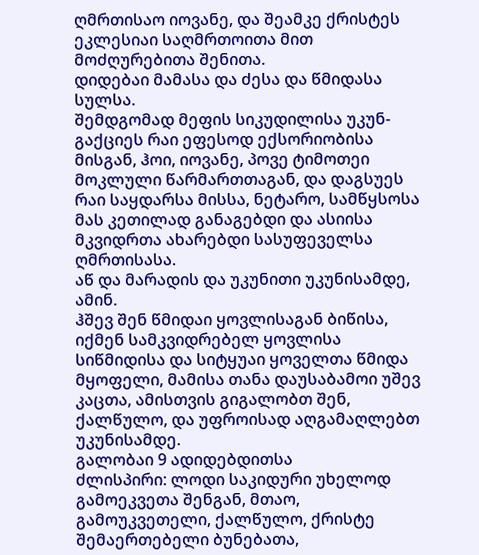ღმრთისაო იოვანე, და შეამკე ქრისტეს ეკლესიაი საღმრთოითა მით მოძღურებითა შენითა.
დიდებაი მამასა და ძესა და წმიდასა სულსა.
შემდგომად მეფის სიკუდილისა უკუნ-გაქციეს რაი ეფესოდ ექსორიობისა მისგან, ჰოი, იოვანე, პოვე ტიმოთეი მოკლული წარმართთაგან, და დაგსუეს რაი საყდარსა მისსა, ნეტარო, სამწყსოსა მას კეთილად განაგებდი და ასიისა მკვიდრთა ახარებდი სასუფეველსა ღმრთისასა.
აწ და მარადის და უკუნითი უკუნისამდე, ამინ.
ჰშევ შენ წმიდაი ყოვლისაგან ბიწისა, იქმენ სამკვიდრებელ ყოვლისა სიწმიდისა და სიტყუაი ყოველთა წმიდა მყოფელი, მამისა თანა დაუსაბამოი უშევ კაცთა, ამისთვის გიგალობთ შენ, ქალწულო, და უფროისად აღგამაღლებთ უკუნისამდე.
გალობაი 9 ადიდებდითსა
ძლისპირი: ლოდი საკიდური უხელოდ გამოეკვეთა შენგან, მთაო, გამოუკვეთელი, ქალწულო, ქრისტე შემაერთებელი ბუნებათა,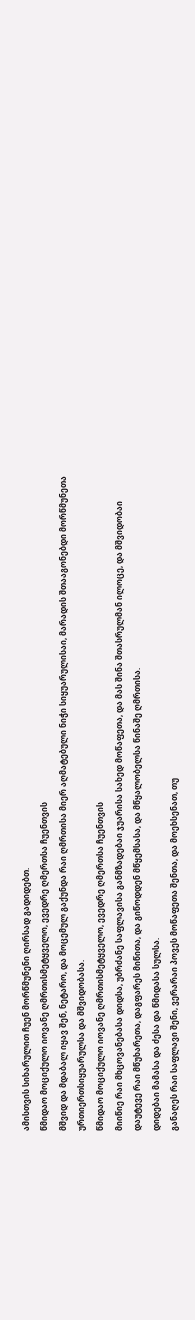ამისთვის სიხარულით ჩუენ მორწმუნენი ღირსად გადიდებთ.
წმიდაო მოციქულო იოვანე ღმრთისმეტყველო, ევედრე ღმერთსა ჩუენთვის
მშვიდ და მდაბალ იყავ შენ, ნეტარო, და მოცემულ გაქუნდა რაი ღმრთისა მიერ აღმატებული ნიჭი სიყუარულისაი, მარადის შთააგონებდი მორწმუნეთა ურთიერთსიყუარულსა და მშვიდობასა.
წმიდაო მოციქულო იოვანე ღმრთისმეტყველო, ევედრე ღმერთსა ჩუენთვის
მიიწიე რაი მხცოვანებასა დიდსა, უბრძანე საფლავისა განმზადებაი ჯუარისა სახედ მოწაფეთა, და მას შინა შთასრულმან ილოცე, და მშვიდობაი დაუტევე რაი მწუხარეთა, დაგფარეს მიწითა, და გიწოდდენ მწყემსასა, და მწყალობელსა წინაშე ღმრთისა.
დიდებაი მამასა და ძესა და წმიდასა სულსა.
განაღეს რაი საფლავი შენი, ვერარაი პოვეს მოწაფეთა შენთა, და მოეხსენათ, თუ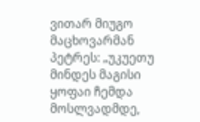ვითარ მიუგო მაცხოვარმან პეტრეს: „უკუეთუ მინდეს მაგისი ყოფაი ჩემდა მოსლვადმდე,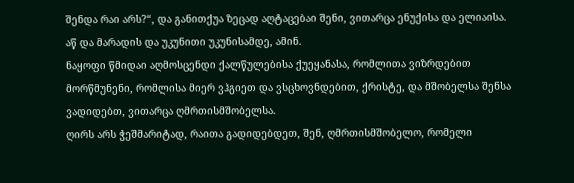შენდა რაი არს?“, და განითქუა ზეცად აღტაცებაი შენი, ვითარცა ენუქისა და ელიაისა.
აწ და მარადის და უკუნითი უკუნისამდე, ამინ.
ნაყოფი წმიდაი აღმოსცენდი ქალწულებისა ქუეყანასა, რომლითა ვიზრდებით მორწმუნენი, რომლისა მიერ ვჰგიეთ და ვსცხოვნდებით, ქრისტე, და მშობელსა შენსა ვადიდებთ, ვითარცა ღმრთისმშობელსა.
ღირს არს ჭეშმარიტად, რაითა გადიდებდეთ, შენ, ღმრთისმშობელო, რომელი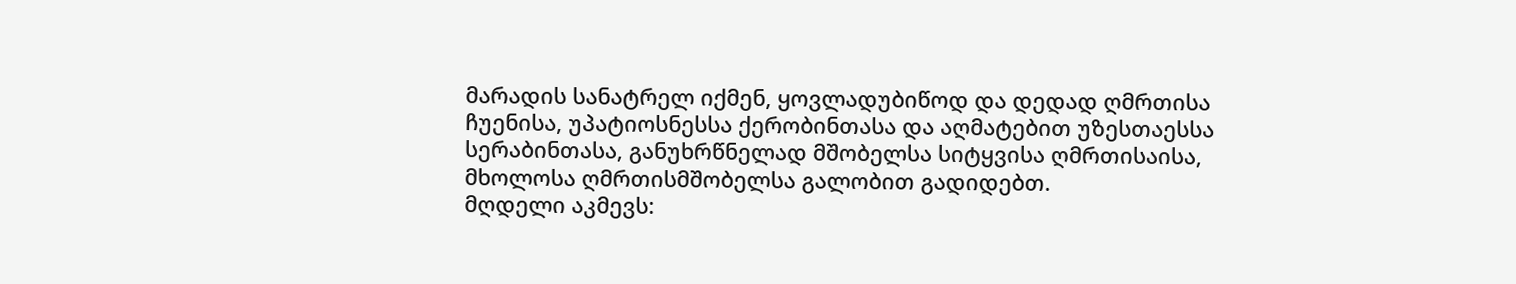მარადის სანატრელ იქმენ, ყოვლადუბიწოდ და დედად ღმრთისა ჩუენისა, უპატიოსნესსა ქერობინთასა და აღმატებით უზესთაესსა სერაბინთასა, განუხრწნელად მშობელსა სიტყვისა ღმრთისაისა, მხოლოსა ღმრთისმშობელსა გალობით გადიდებთ.
მღდელი აკმევს: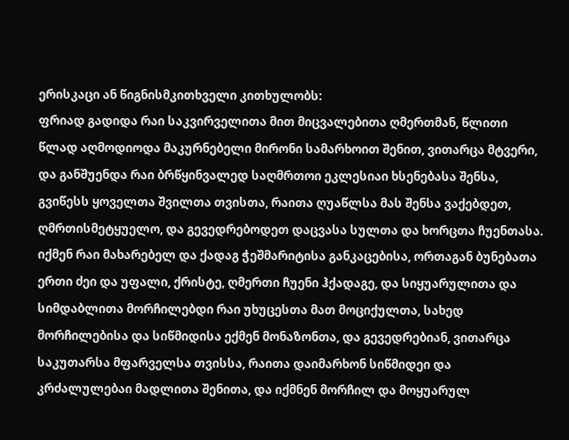ერისკაცი ან წიგნისმკითხველი კითხულობს:
ფრიად გადიდა რაი საკვირველითა მით მიცვალებითა ღმერთმან, წლითი წლად აღმოდიოდა მაკურნებელი მირონი სამარხოით შენით, ვითარცა მტვერი, და განშუენდა რაი ბრწყინვალედ საღმრთოი ეკლესიაი ხსენებასა შენსა, გვიწესს ყოველთა შვილთა თვისთა, რაითა ღუაწლსა მას შენსა ვაქებდეთ, ღმრთისმეტყუელო, და გევედრებოდეთ დაცვასა სულთა და ხორცთა ჩუენთასა.
იქმენ რაი მახარებელ და ქადაგ ჭეშმარიტისა განკაცებისა, ორთაგან ბუნებათა ერთი ძეი და უფალი, ქრისტე, ღმერთი ჩუენი ჰქადაგე, და სიყუარულითა და სიმდაბლითა მორჩილებდი რაი უხუცესთა მათ მოციქულთა, სახედ მორჩილებისა და სიწმიდისა ექმენ მონაზონთა, და გევედრებიან, ვითარცა საკუთარსა მფარველსა თვისსა, რაითა დაიმარხონ სიწმიდეი და კრძალულებაი მადლითა შენითა, და იქმნენ მორჩილ და მოყუარულ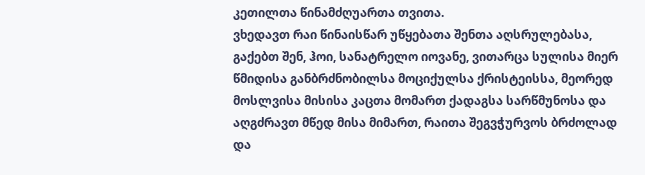კეთილთა წინამძღუართა თვითა.
ვხედავთ რაი წინაისწარ უწყებათა შენთა აღსრულებასა, გაქებთ შენ, ჰოი, სანატრელო იოვანე, ვითარცა სულისა მიერ წმიდისა განბრძნობილსა მოციქულსა ქრისტეისსა, მეორედ მოსლვისა მისისა კაცთა მომართ ქადაგსა სარწმუნოსა და აღგძრავთ მწედ მისა მიმართ, რაითა შეგვჭურვოს ბრძოლად და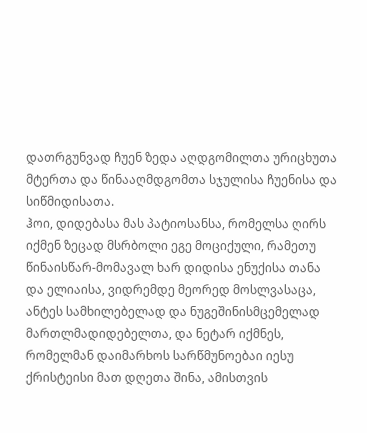დათრგუნვად ჩუენ ზედა აღდგომილთა ურიცხუთა მტერთა და წინააღმდგომთა სჯულისა ჩუენისა და სიწმიდისათა.
ჰოი, დიდებასა მას პატიოსანსა, რომელსა ღირს იქმენ ზეცად მსრბოლი ეგე მოციქული, რამეთუ წინაისწარ-მომავალ ხარ დიდისა ენუქისა თანა და ელიაისა, ვიდრემდე მეორედ მოსლვასაცა, ანტეს სამხილებელად და ნუგეშინისმცემელად მართლმადიდებელთა, და ნეტარ იქმნეს, რომელმან დაიმარხოს სარწმუნოებაი იესუ ქრისტეისი მათ დღეთა შინა, ამისთვის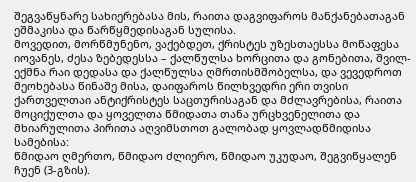შეგვაწყნარე სახიერებასა მის, რაითა დაგვიფაროს მანქანებათაგან ეშმაკისა და წარწყმედისაგან სულისა.
მოვედით, მორწმუნენო, ვაქებდეთ, ქრისტეს უზესთაესსა მოწაფესა იოვანეს, ძესა ზებედესსა – ქალწულსა ხორცითა და გონებითა, შვილ-ექმნა რაი დედასა და ქალწულსა ღმრთისმშობელსა, და ვევედროთ მეოხებასა წინაშე მისა, დაიფაროს წილხვედრი ერი თვისი ქართველთაი ანტიქრისტეს საცთურისაგან და მძლავრებისა, რაითა მოციქულთა და ყოველთა წმიდათა თანა ურცხვენელითა და მხიარულითა პირითა აღვიმსთოთ გალობად ყოვლადწმიდისა სამებისა:
წმიდაო ღმერთო, წმიდაო ძლიერო, წმიდაო უკუდაო, შეგვიწყალენ ჩუენ (3-გზის).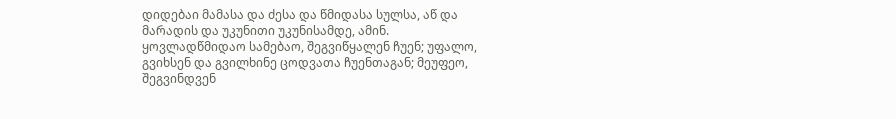დიდებაი მამასა და ძესა და წმიდასა სულსა, აწ და მარადის და უკუნითი უკუნისამდე, ამინ.
ყოვლადწმიდაო სამებაო, შეგვიწყალენ ჩუენ; უფალო, გვიხსენ და გვილხინე ცოდვათა ჩუენთაგან; მეუფეო, შეგვინდვენ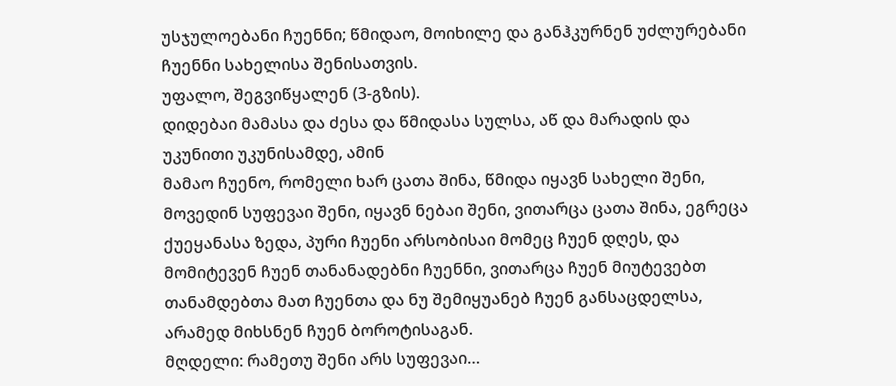უსჯულოებანი ჩუენნი; წმიდაო, მოიხილე და განჰკურნენ უძლურებანი ჩუენნი სახელისა შენისათვის.
უფალო, შეგვიწყალენ (3-გზის).
დიდებაი მამასა და ძესა და წმიდასა სულსა, აწ და მარადის და უკუნითი უკუნისამდე, ამინ
მამაო ჩუენო, რომელი ხარ ცათა შინა, წმიდა იყავნ სახელი შენი, მოვედინ სუფევაი შენი, იყავნ ნებაი შენი, ვითარცა ცათა შინა, ეგრეცა ქუეყანასა ზედა, პური ჩუენი არსობისაი მომეც ჩუენ დღეს, და მომიტევენ ჩუენ თანანადებნი ჩუენნი, ვითარცა ჩუენ მიუტევებთ თანამდებთა მათ ჩუენთა და ნუ შემიყუანებ ჩუენ განსაცდელსა, არამედ მიხსნენ ჩუენ ბოროტისაგან.
მღდელი: რამეთუ შენი არს სუფევაი…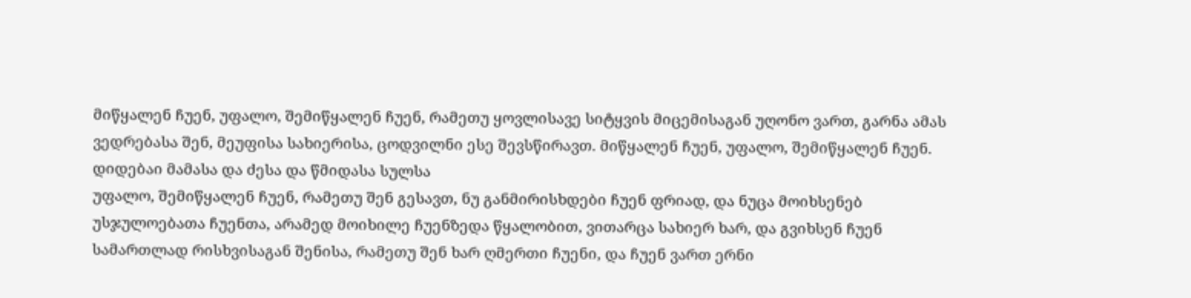მიწყალენ ჩუენ, უფალო, შემიწყალენ ჩუენ, რამეთუ ყოვლისავე სიტყვის მიცემისაგან უღონო ვართ, გარნა ამას ვედრებასა შენ, მეუფისა სახიერისა, ცოდვილნი ესე შევსწირავთ. მიწყალენ ჩუენ, უფალო, შემიწყალენ ჩუენ.
დიდებაი მამასა და ძესა და წმიდასა სულსა
უფალო, შემიწყალენ ჩუენ, რამეთუ შენ გესავთ, ნუ განმირისხდები ჩუენ ფრიად, და ნუცა მოიხსენებ უსჯულოებათა ჩუენთა, არამედ მოიხილე ჩუენზედა წყალობით, ვითარცა სახიერ ხარ, და გვიხსენ ჩუენ სამართლად რისხვისაგან შენისა, რამეთუ შენ ხარ ღმერთი ჩუენი, და ჩუენ ვართ ერნი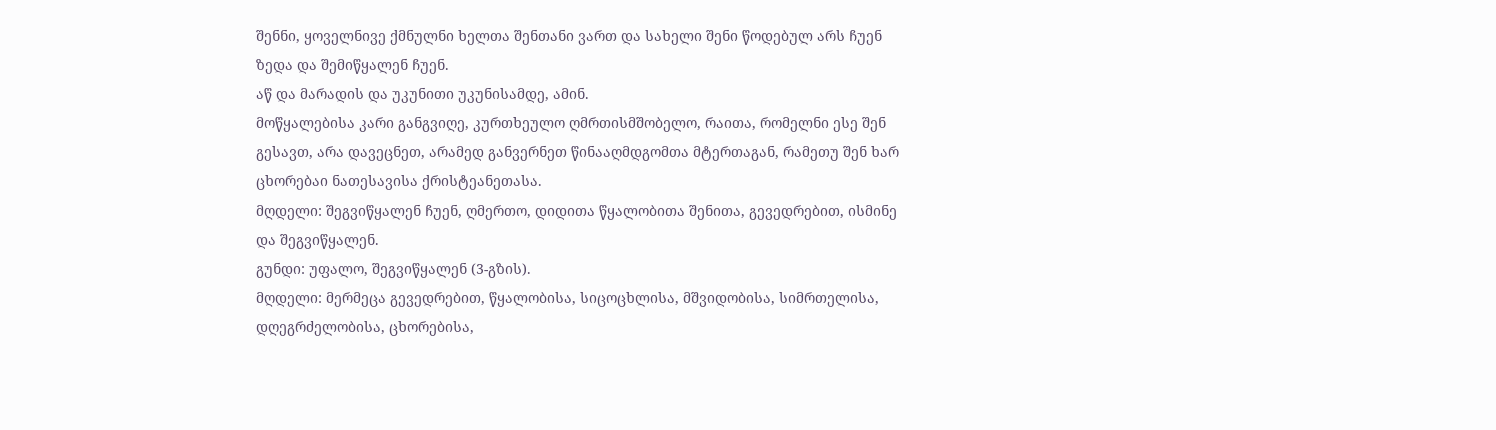შენნი, ყოველნივე ქმნულნი ხელთა შენთანი ვართ და სახელი შენი წოდებულ არს ჩუენ ზედა და შემიწყალენ ჩუენ.
აწ და მარადის და უკუნითი უკუნისამდე, ამინ.
მოწყალებისა კარი განგვიღე, კურთხეულო ღმრთისმშობელო, რაითა, რომელნი ესე შენ გესავთ, არა დავეცნეთ, არამედ განვერნეთ წინააღმდგომთა მტერთაგან, რამეთუ შენ ხარ ცხორებაი ნათესავისა ქრისტეანეთასა.
მღდელი: შეგვიწყალენ ჩუენ, ღმერთო, დიდითა წყალობითა შენითა, გევედრებით, ისმინე და შეგვიწყალენ.
გუნდი: უფალო, შეგვიწყალენ (3-გზის).
მღდელი: მერმეცა გევედრებით, წყალობისა, სიცოცხლისა, მშვიდობისა, სიმრთელისა, დღეგრძელობისა, ცხორებისა,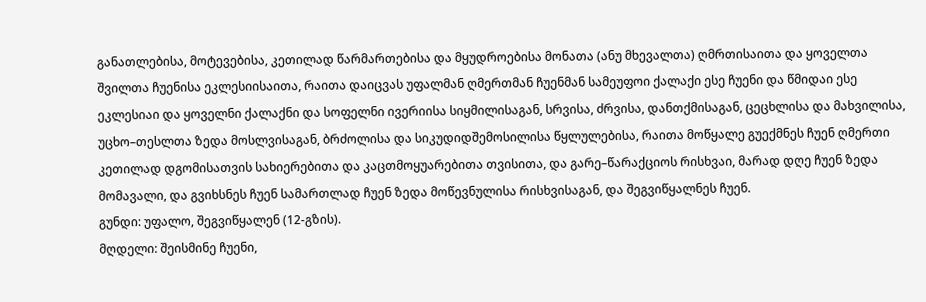განათლებისა, მოტევებისა, კეთილად წარმართებისა და მყუდროებისა მონათა (ანუ მხევალთა) ღმრთისაითა და ყოველთა შვილთა ჩუენისა ეკლესიისაითა, რაითა დაიცვას უფალმან ღმერთმან ჩუენმან სამეუფოი ქალაქი ესე ჩუენი და წმიდაი ესე ეკლესიაი და ყოველნი ქალაქნი და სოფელნი ივერიისა სიყმილისაგან, სრვისა, ძრვისა, დანთქმისაგან, ცეცხლისა და მახვილისა, უცხო–თესლთა ზედა მოსლვისაგან, ბრძოლისა და სიკუდიდშემოსილისა წყლულებისა, რაითა მოწყალე გუექმნეს ჩუენ ღმერთი კეთილად დგომისათვის სახიერებითა და კაცთმოყუარებითა თვისითა, და გარე–წარაქციოს რისხვაი, მარად დღე ჩუენ ზედა მომავალი, და გვიხსნეს ჩუენ სამართლად ჩუენ ზედა მოწევნულისა რისხვისაგან, და შეგვიწყალნეს ჩუენ.
გუნდი: უფალო, შეგვიწყალენ (12-გზის).
მღდელი: შეისმინე ჩუენი,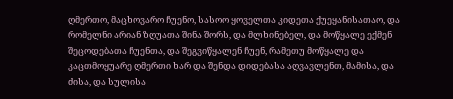ღმერთო, მაცხოვარო ჩუენო, სასოო ყოველთა კიდეთა ქუეყანისათაო, და რომელნი არიან ზღუათა შინა შორს, და მლხინებელ, და მოწყალე ექმენ შეცოდებათა ჩუენთა, და შეგვიწყალენ ჩუენ, რამეთუ მოწყალე და კაცთმოყუარე ღმერთი ხარ და შენდა დიდებასა აღვავლენთ, მამისა, და ძისა, და სულისა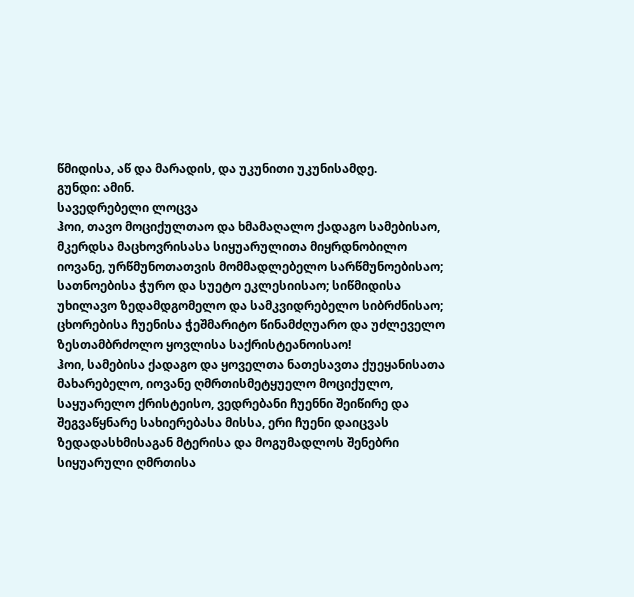წმიდისა, აწ და მარადის, და უკუნითი უკუნისამდე.
გუნდი: ამინ.
სავედრებელი ლოცვა
ჰოი, თავო მოციქულთაო და ხმამაღალო ქადაგო სამებისაო, მკერდსა მაცხოვრისასა სიყუარულითა მიყრდნობილო იოვანე, ურწმუნოთათვის მომმადლებელო სარწმუნოებისაო; სათნოებისა ჭურო და სუეტო ეკლესიისაო; სიწმიდისა უხილავო ზედამდგომელო და სამკვიდრებელო სიბრძნისაო; ცხორებისა ჩუენისა ჭეშმარიტო წინამძღუარო და უძლეველო ზესთამბრძოლო ყოვლისა საქრისტეანოისაო!
ჰოი, სამებისა ქადაგო და ყოველთა ნათესავთა ქუეყანისათა მახარებელო, იოვანე ღმრთისმეტყუელო მოციქულო, საყუარელო ქრისტეისო, ვედრებანი ჩუენნი შეიწირე და შეგვაწყნარე სახიერებასა მისსა, ერი ჩუენი დაიცვას ზედადასხმისაგან მტერისა და მოგუმადლოს შენებრი სიყუარული ღმრთისა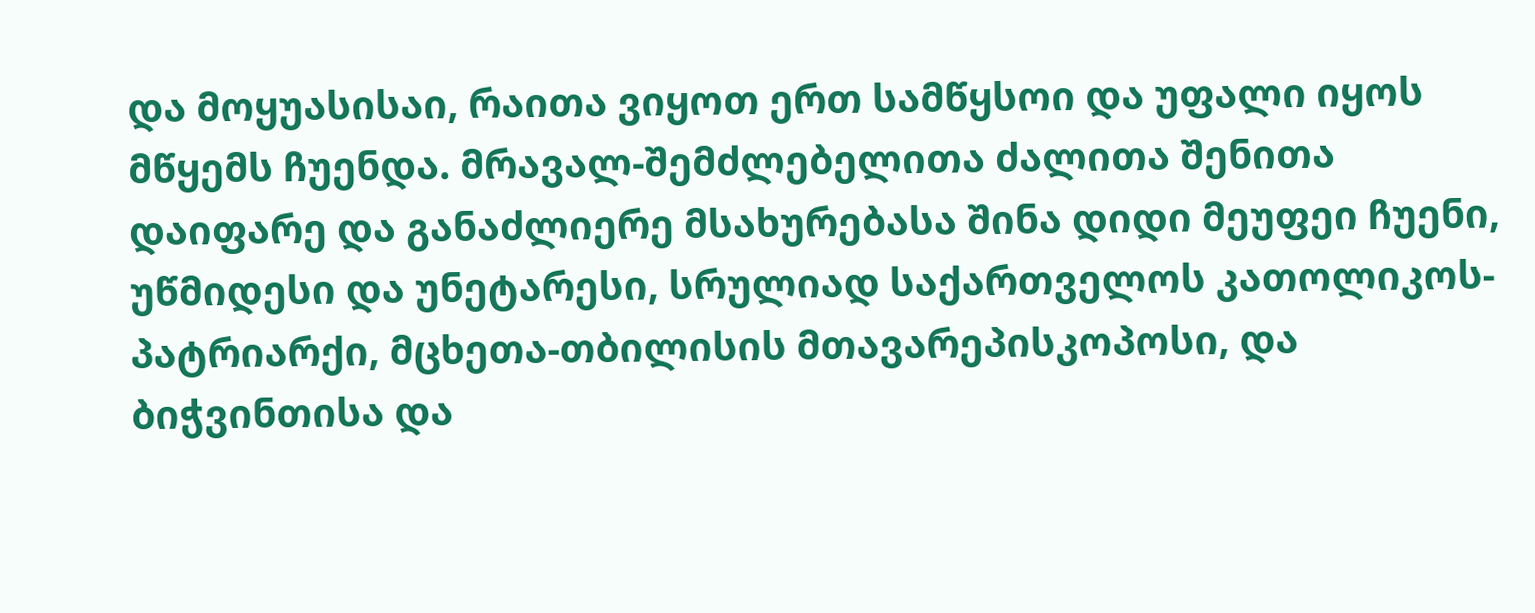და მოყუასისაი, რაითა ვიყოთ ერთ სამწყსოი და უფალი იყოს მწყემს ჩუენდა. მრავალ-შემძლებელითა ძალითა შენითა დაიფარე და განაძლიერე მსახურებასა შინა დიდი მეუფეი ჩუენი, უწმიდესი და უნეტარესი, სრულიად საქართველოს კათოლიკოს-პატრიარქი, მცხეთა-თბილისის მთავარეპისკოპოსი, და ბიჭვინთისა და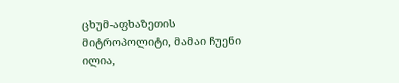ცხუმ-აფხაზეთის მიტროპოლიტი, მამაი ჩუენი ილია,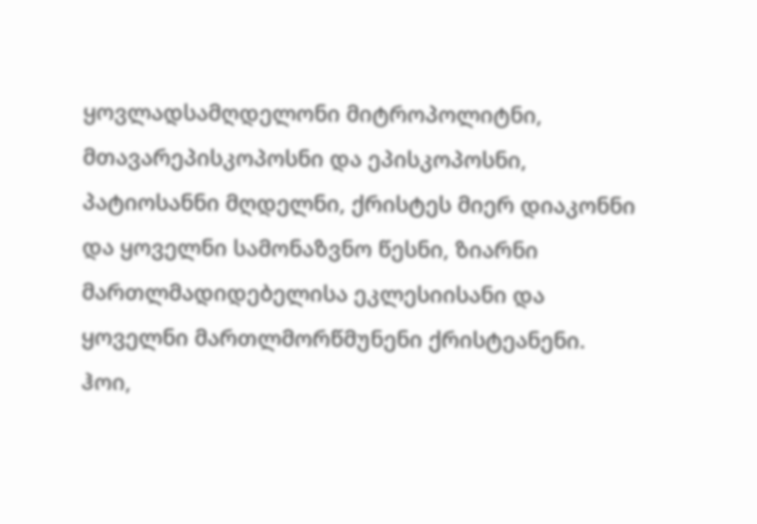ყოვლადსამღდელონი მიტროპოლიტნი, მთავარეპისკოპოსნი და ეპისკოპოსნი, პატიოსანნი მღდელნი, ქრისტეს მიერ დიაკონნი და ყოველნი სამონაზვნო წესნი, ზიარნი მართლმადიდებელისა ეკლესიისანი და ყოველნი მართლმორწმუნენი ქრისტეანენი.
ჰოი,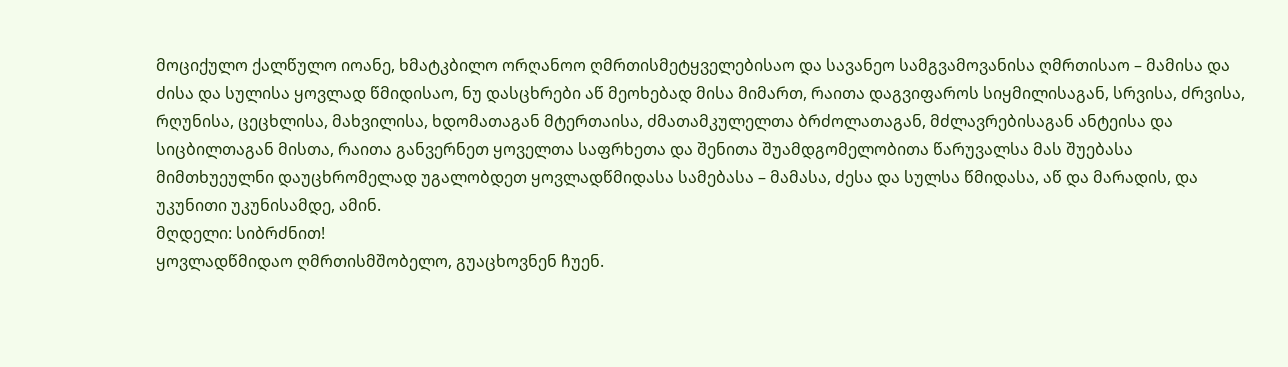მოციქულო ქალწულო იოანე, ხმატკბილო ორღანოო ღმრთისმეტყველებისაო და სავანეო სამგვამოვანისა ღმრთისაო – მამისა და ძისა და სულისა ყოვლად წმიდისაო, ნუ დასცხრები აწ მეოხებად მისა მიმართ, რაითა დაგვიფაროს სიყმილისაგან, სრვისა, ძრვისა, რღუნისა, ცეცხლისა, მახვილისა, ხდომათაგან მტერთაისა, ძმათამკულელთა ბრძოლათაგან, მძლავრებისაგან ანტეისა და სიცბილთაგან მისთა, რაითა განვერნეთ ყოველთა საფრხეთა და შენითა შუამდგომელობითა წარუვალსა მას შუებასა მიმთხუეულნი დაუცხრომელად უგალობდეთ ყოვლადწმიდასა სამებასა – მამასა, ძესა და სულსა წმიდასა, აწ და მარადის, და უკუნითი უკუნისამდე, ამინ.
მღდელი: სიბრძნით!
ყოვლადწმიდაო ღმრთისმშობელო, გუაცხოვნენ ჩუენ.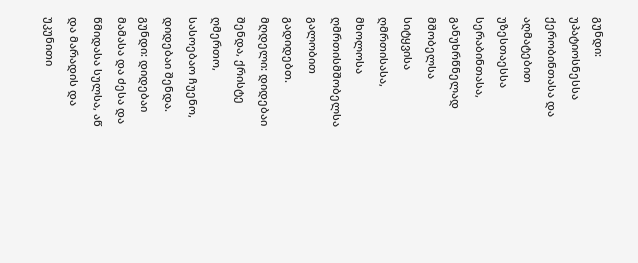გუნდი: უპატიოსნესსა ქერობინთასა და აღმატებით უზესთაესსა სერაბინთასა, განუხრწნელად მშობელსა სიტყვისა ღმრთისასა, მხოლოსა ღმრთისმშობელსა გალობით გადიდებთ.
მღდელი: დიდებაი შენდა, ქრისტე ღმერთო, სასოებაო ჩუენო, დიდებაი შენდა.
გუნდი: დიდებაი მამასა და ძესა და წმიდასა სულსა, აწ და მარადის და უკუნითი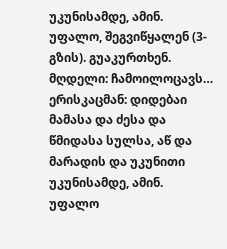უკუნისამდე, ამინ.
უფალო, შეგვიწყალენ (3-გზის). გუაკურთხენ.
მღდელი: ჩამოილოცავს…
ერისკაცმან: დიდებაი მამასა და ძესა და წმიდასა სულსა, აწ და მარადის და უკუნითი უკუნისამდე, ამინ.
უფალო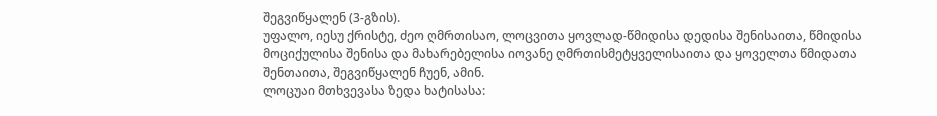შეგვიწყალენ (3-გზის).
უფალო, იესუ ქრისტე, ძეო ღმრთისაო, ლოცვითა ყოვლად-წმიდისა დედისა შენისაითა, წმიდისა მოციქულისა შენისა და მახარებელისა იოვანე ღმრთისმეტყველისაითა და ყოველთა წმიდათა შენთაითა, შეგვიწყალენ ჩუენ, ამინ.
ლოცუაი მთხვევასა ზედა ხატისასა: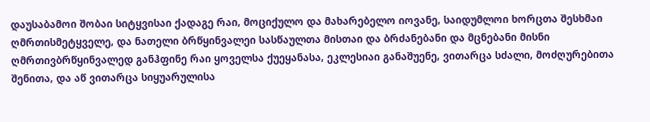დაუსაბამოი შობაი სიტყვისაი ქადაგე რაი, მოციქულო და მახარებელო იოვანე, საიდუმლოი ხორცთა შესხმაი ღმრთისმეტყველე, და ნათელი ბრწყინვალეი სასწაულთა მისთაი და ბრძანებანი და მცნებანი მისნი ღმრთივბრწყინვალედ განჰფინე რაი ყოველსა ქუეყანასა, ეკლესიაი განაშუენე, ვითარცა სძალი, მოძღურებითა შენითა, და აწ ვითარცა სიყუარულისა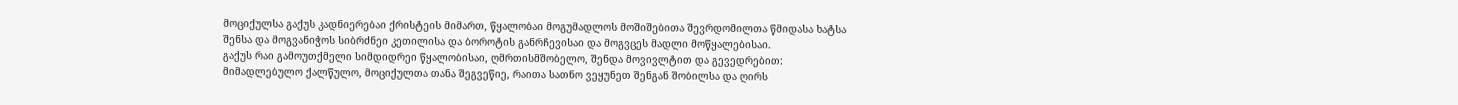მოციქულსა გაქუს კადნიერებაი ქრისტეის მიმართ, წყალობაი მოგუმადლოს მოშიშებითა შევრდომილთა წმიდასა ხატსა შენსა და მოგვანიჭოს სიბრძნეი კეთილისა და ბოროტის განრჩევისაი და მოგვცეს მადლი მოწყალებისაი.
გაქუს რაი გამოუთქმელი სიმდიდრეი წყალობისაი, ღმრთისმშობელო, შენდა მოვივლტით და გევედრებით: მიმადლებულო ქალწულო, მოციქულთა თანა შეგვეწიე, რაითა სათნო ვეყუნეთ შენგან შობილსა და ღირს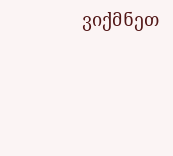ვიქმნეთ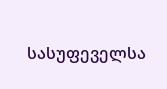სასუფეველსა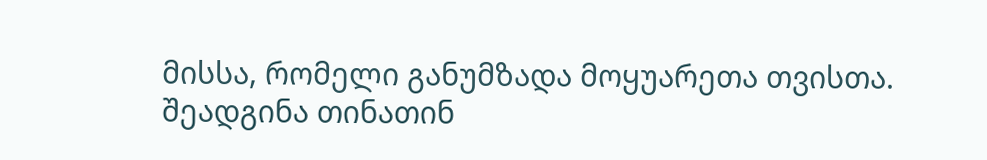მისსა, რომელი განუმზადა მოყუარეთა თვისთა.
შეადგინა თინათინ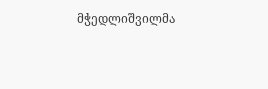მჭედლიშვილმა